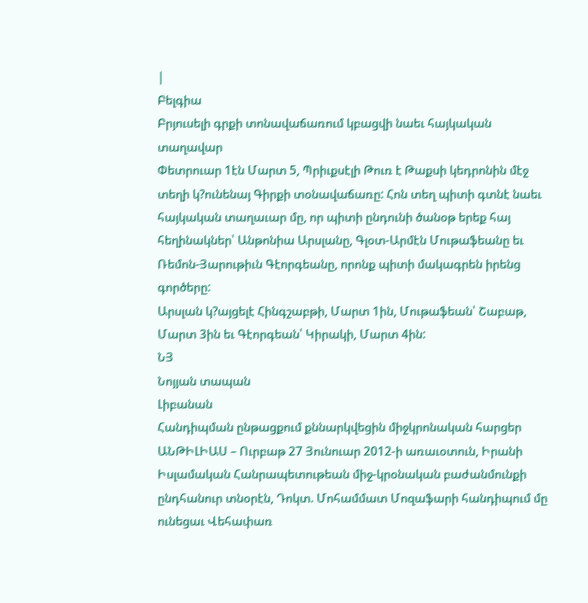|
Բելգիա
Բրյուսելի գրքի տոնավաճառում կբացվի նաեւ հայկական տաղավար
Փետրուար 1էն Մարտ 5, Պրիւքսէլի Թուռ է Թաքսի կեդրոնին մէջ տեղի կ?ունենայ Գիրքի տօնավաճառը: Հոն տեղ պիտի գտնէ նաեւ հայկական տաղաւար մը, որ պիտի ընդունի ծանօթ երեք հայ հեղինակներ՝ Անթոնիա Արսլանը, Գլօտ-Արմէն Մութաֆեանը եւ Ռեմոն-Յարութիւն Գէորգեանը, որոնք պիտի մակագրեն իրենց գործերը:
Արսլան կ?այցելէ Հինգշաբթի, Մարտ 1ին, Մութաֆեան՝ Շաբաթ, Մարտ 3ին եւ Գէորգեան՝ Կիրակի, Մարտ 4ին:
ՆՅ
Նոյյան տապան
Լիբանան
Հանդիպման ընթացքում քննարկվեցին միջկրոնական հարցեր
ԱՆԹԻԼԻԱՍ – Ուրբաթ 27 Յունուար 2012-ի առաւօտուն, Իրանի Իսլամական Հանրապետութեան միջ-կրօնական բաժանմունքի ընդհանուր տնօրէն, Դոկտ. Մոհամմատ Մոզաֆարի հանդիպում մը ունեցաւ Վեհափառ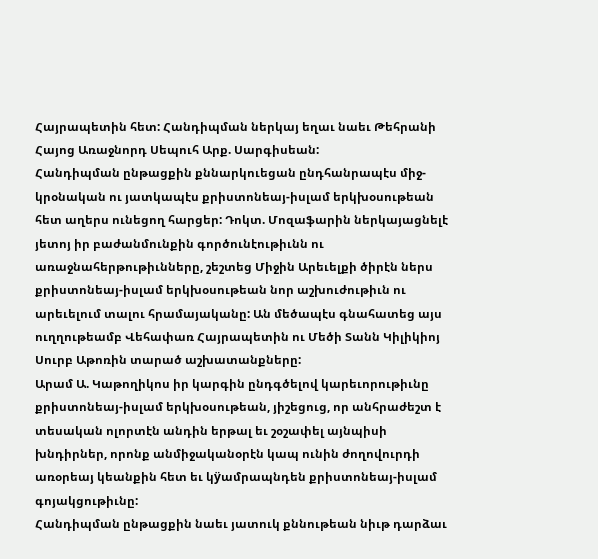Հայրապետին հետ: Հանդիպման ներկայ եղաւ նաեւ Թեհրանի Հայոց Առաջնորդ Սեպուհ Արք. Սարգիսեան:
Հանդիպման ընթացքին քննարկուեցան ընդհանրապէս միջ-կրօնական ու յատկապէս քրիստոնեայ-իսլամ երկխօսութեան հետ աղերս ունեցող հարցեր: Դոկտ. Մոզաֆարին ներկայացնելէ յետոյ իր բաժանմունքին գործունէութիւնն ու առաջնահերթութիւնները, շեշտեց Միջին Արեւելքի ծիրէն ներս քրիստոնեայ-իսլամ երկխօսութեան նոր աշխուժութիւն ու արեւելում տալու հրամայականը: Ան մեծապէս գնահատեց այս ուղղութեամբ Վեհափառ Հայրապետին ու Մեծի Տանն Կիլիկիոյ Սուրբ Աթոռին տարած աշխատանքները:
Արամ Ա. Կաթողիկոս իր կարգին ընդգծելով կարեւորութիւնը քրիստոնեայ-իսլամ երկխօսութեան, յիշեցուց, որ անհրաժեշտ է տեսական ոլորտէն անդին երթալ եւ շօշափել այնպիսի խնդիրներ, որոնք անմիջականօրէն կապ ունին ժողովուրդի առօրեայ կեանքին հետ եւ կÿամրապնդեն քրիստոնեայ-իսլամ գոյակցութիւնը:
Հանդիպման ընթացքին նաեւ յատուկ քննութեան նիւթ դարձաւ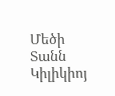Մեծի Տանն Կիլիկիոյ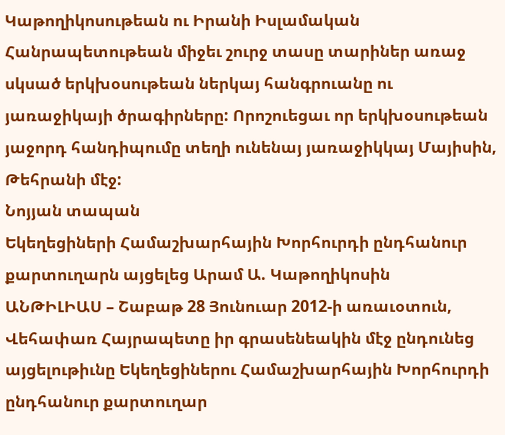Կաթողիկոսութեան ու Իրանի Իսլամական Հանրապետութեան միջեւ շուրջ տասը տարիներ առաջ սկսած երկխօսութեան ներկայ հանգրուանը ու յառաջիկայի ծրագիրները: Որոշուեցաւ որ երկխօսութեան յաջորդ հանդիպումը տեղի ունենայ յառաջիկկայ Մայիսին, Թեհրանի մէջ:
Նոյյան տապան
Եկեղեցիների Համաշխարհային Խորհուրդի ընդհանուր քարտուղարն այցելեց Արամ Ա. Կաթողիկոսին
ԱՆԹԻԼԻԱՍ – Շաբաթ 28 Յունուար 2012-ի առաւօտուն, Վեհափառ Հայրապետը իր գրասենեակին մէջ ընդունեց այցելութիւնը Եկեղեցիներու Համաշխարհային Խորհուրդի ընդհանուր քարտուղար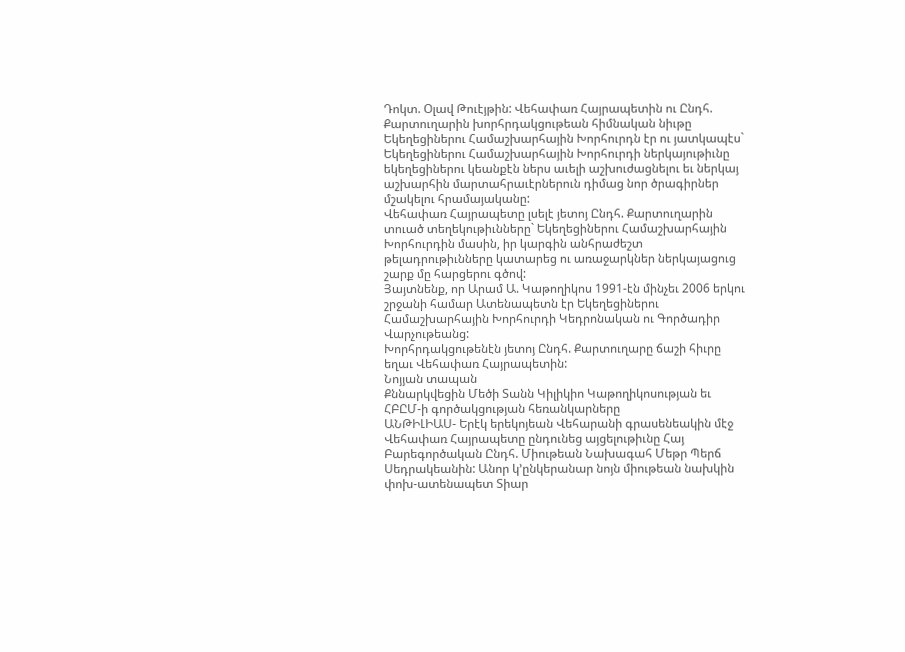Դոկտ. Օլավ Թուէյթին: Վեհափառ Հայրապետին ու Ընդհ. Քարտուղարին խորհրդակցութեան հիմնական նիւթը Եկեղեցիներու Համաշխարհային Խորհուրդն էր ու յատկապէս` Եկեղեցիներու Համաշխարհային Խորհուրդի ներկայութիւնը եկեղեցիներու կեանքէն ներս աւելի աշխուժացնելու եւ ներկայ աշխարհին մարտահրաւէրներուն դիմաց նոր ծրագիրներ մշակելու հրամայականը:
Վեհափառ Հայրապետը լսելէ յետոյ Ընդհ. Քարտուղարին տուած տեղեկութիւնները` Եկեղեցիներու Համաշխարհային Խորհուրդին մասին, իր կարգին անհրաժեշտ թելադրութիւնները կատարեց ու առաջարկներ ներկայացուց շարք մը հարցերու գծով:
Յայտնենք, որ Արամ Ա. Կաթողիկոս 1991-էն մինչեւ 2006 երկու շրջանի համար Ատենապետն էր Եկեղեցիներու Համաշխարհային Խորհուրդի Կեդրոնական ու Գործադիր Վարչութեանց:
Խորհրդակցութենէն յետոյ Ընդհ. Քարտուղարը ճաշի հիւրը եղաւ Վեհափառ Հայրապետին:
Նոյյան տապան
Քննարկվեցին Մեծի Տանն Կիլիկիո Կաթողիկոսության եւ ՀԲԸՄ-ի գործակցության հեռանկարները
ԱՆԹԻԼԻԱՍ- Երէկ երեկոյեան Վեհարանի գրասենեակին մէջ Վեհափառ Հայրապետը ընդունեց այցելութիւնը Հայ Բարեգործական Ընդհ. Միութեան Նախագահ Մեթր Պերճ Սեդրակեանին: Անոր կ’ընկերանար նոյն միութեան նախկին փոխ-ատենապետ Տիար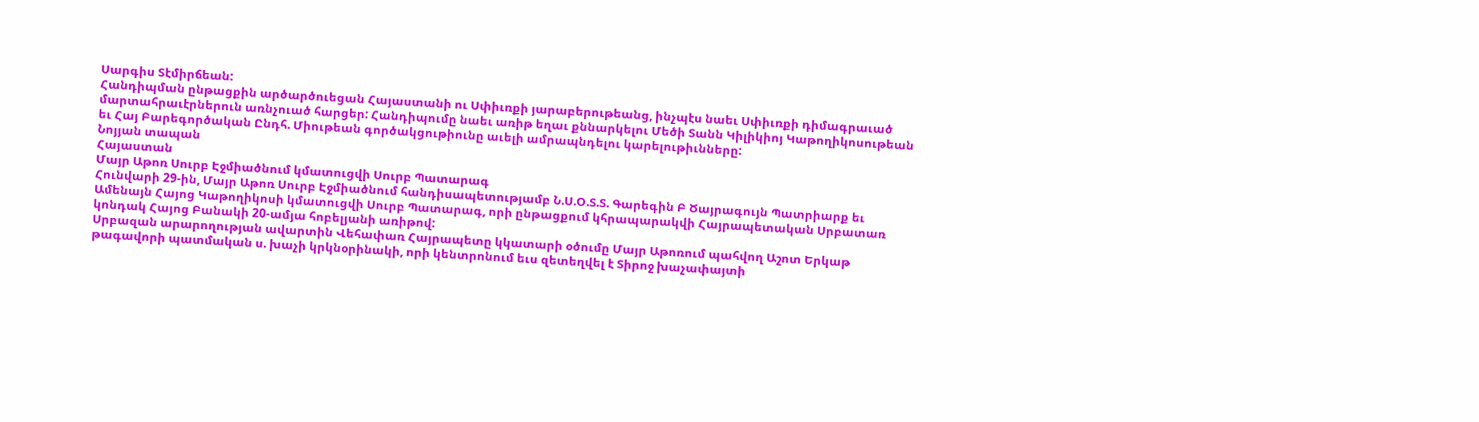Սարգիս Տէմիրճեան:
Հանդիպման ընթացքին արծարծուեցան Հայաստանի ու Սփիւռքի յարաբերութեանց, ինչպէս նաեւ Սփիւռքի դիմագրաւած մարտահրաւէրներուն առնչուած հարցեր: Հանդիպումը նաեւ առիթ եղաւ քննարկելու Մեծի Տանն Կիլիկիոյ Կաթողիկոսութեան եւ Հայ Բարեգործական Ընդհ. Միութեան գործակցութիունը աւելի ամրապնդելու կարելութիւնները:
Նոյյան տապան
Հայաստան
Մայր Աթոռ Սուրբ Էջմիածնում կմատուցվի Սուրբ Պատարագ
Հունվարի 29-ին, Մայր Աթոռ Սուրբ Էջմիածնում հանդիսապետությամբ Ն.Ս.Օ.Տ.Տ. Գարեգին Բ Ծայրագույն Պատրիարք եւ Ամենայն Հայոց Կաթողիկոսի կմատուցվի Սուրբ Պատարագ, որի ընթացքում կհրապարակվի Հայրապետական Սրբատառ կոնդակ Հայոց Բանակի 20-ամյա հոբելյանի առիթով:
Սրբազան արարողության ավարտին Վեհափառ Հայրապետը կկատարի օծումը Մայր Աթոռում պահվող Աշոտ Երկաթ թագավորի պատմական ս. խաչի կրկնօրինակի, որի կենտրոնում եւս զետեղվել է Տիրոջ խաչափայտի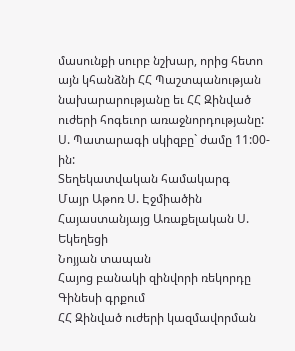մասունքի սուրբ նշխար, որից հետո այն կհանձնի ՀՀ Պաշտպանության նախարարությանը եւ ՀՀ Զինված ուժերի հոգեւոր առաջնորդությանը:
Ս. Պատարագի սկիզբը` ժամը 11:00-ին:
Տեղեկատվական համակարգ
Մայր Աթոռ Ս. Էջմիածին
Հայաստանյայց Առաքելական Ս. Եկեղեցի
Նոյյան տապան
Հայոց բանակի զինվորի ռեկորդը Գինեսի գրքում
ՀՀ Զինված ուժերի կազմավորման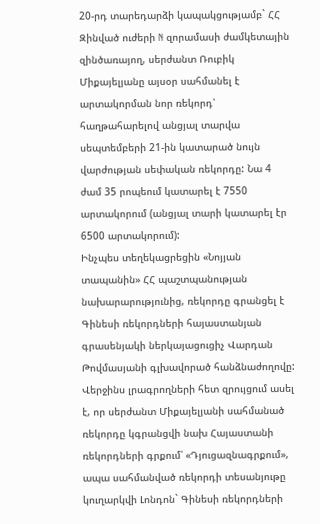20-րդ տարեդարձի կապակցությամբ` ՀՀ Զինված ուժերի N զորամասի ժամկետային զինծառայող, սերժանտ Ռուբիկ Միքայելյանը այսօր սահմանել է արտակորման նոր ռեկորդ՝ հաղթահարելով անցյալ տարվա սեպտեմբերի 21-ին կատարած նույն վարժության սեփական ռեկորդը: Նա 4 ժամ 35 րոպեում կատարել է 7550 արտակորում (անցյալ տարի կատարել էր 6500 արտակորում):
Ինչպես տեղեկացրեցին «Նոյյան տապանին» ՀՀ պաշտպանության նախարարությունից, ռեկորդը գրանցել է Գինեսի ռեկորդների հայաստանյան գրասենյակի ներկայացուցիչ Վարդան Թովմասյանի գլխավորած հանձնաժողովը: Վերջինս լրագրողների հետ զրույցում ասել է, որ սերժանտ Միքայելյանի սահմանած ռեկորդը կգրանցվի նախ Հայաստանի ռեկորդների գրքում՝ «Դյուցազնագրքում», ապա սահմանված ռեկորդի տեսանյութը կուղարկվի Լոնդոն` Գինեսի ռեկորդների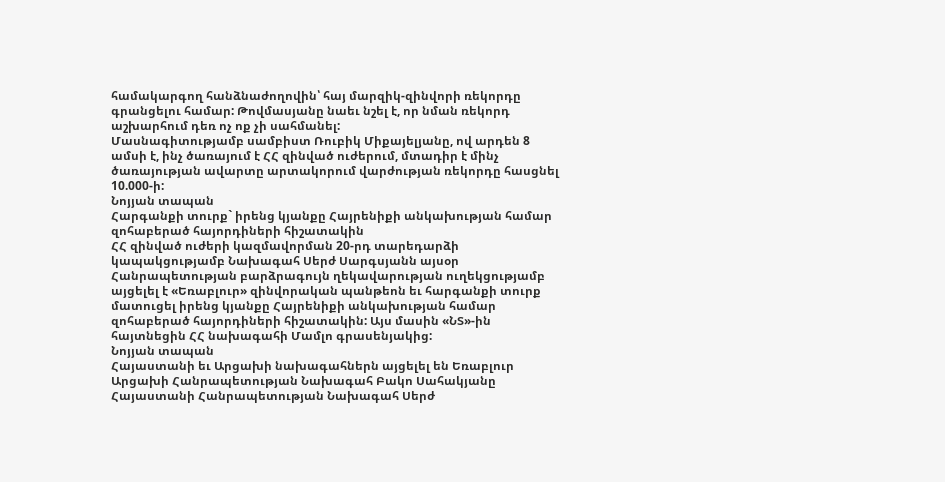համակարգող հանձնաժողովին՝ հայ մարզիկ-զինվորի ռեկորդը գրանցելու համար: Թովմասյանը նաեւ նշել է, որ նման ռեկորդ աշխարհում դեռ ոչ ոք չի սահմանել:
Մասնագիտությամբ սամբիստ Ռուբիկ Միքայելյանը, ով արդեն 8 ամսի է, ինչ ծառայում է ՀՀ զինված ուժերում, մտադիր է մինչ ծառայության ավարտը արտակորում վարժության ռեկորդը հասցնել 10.000-ի:
Նոյյան տապան
Հարգանքի տուրք` իրենց կյանքը Հայրենիքի անկախության համար զոհաբերած հայորդիների հիշատակին
ՀՀ զինված ուժերի կազմավորման 20-րդ տարեդարձի կապակցությամբ Նախագահ Սերժ Սարգսյանն այսօր Հանրապետության բարձրագույն ղեկավարության ուղեկցությամբ այցելել է «Եռաբլուր» զինվորական պանթեոն եւ հարգանքի տուրք մատուցել իրենց կյանքը Հայրենիքի անկախության համար զոհաբերած հայորդիների հիշատակին: Այս մասին «ՆՏ»-ին հայտնեցին ՀՀ նախագահի Մամլո գրասենյակից:
Նոյյան տապան
Հայաստանի եւ Արցախի նախագահներն այցելել են Եռաբլուր
Արցախի Հանրապետության Նախագահ Բակո Սահակյանը Հայաստանի Հանրապետության Նախագահ Սերժ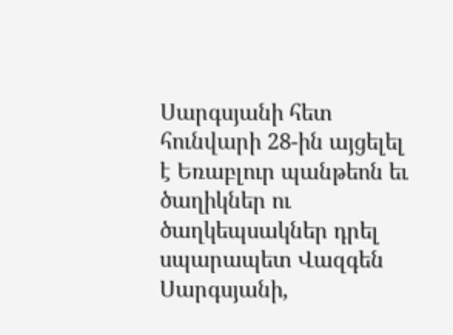Սարգսյանի հետ հունվարի 28-ին այցելել է Եռաբլուր պանթեոն եւ ծաղիկներ ու ծաղկեպսակներ դրել սպարապետ Վազգեն Սարգսյանի,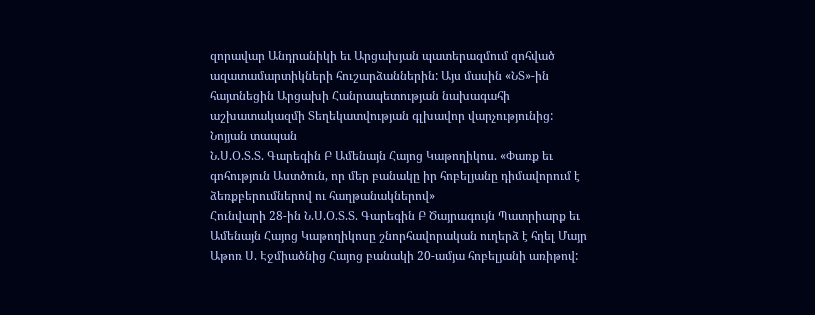զորավար Անդրանիկի եւ Արցախյան պատերազմում զոհված ազատամարտիկների հուշարձաններին: Այս մասին «ՆՏ»-ին հայտնեցին Արցախի Հանրապետության նախագահի աշխատակազմի Տեղեկատվության գլխավոր վարչությունից:
Նոյյան տապան
Ն.Ս.Օ.Տ.Տ. Գարեգին Բ Ամենայն Հայոց Կաթողիկոս. «Փառք եւ գոհություն Աստծուն, որ մեր բանակը իր հոբելյանը դիմավորում է ձեռքբերումներով ու հաղթանակներով»
Հունվարի 28-ին Ն.Ս.Օ.Տ.Տ. Գարեգին Բ Ծայրագույն Պատրիարք եւ Ամենայն Հայոց Կաթողիկոսը շնորհավորական ուղերձ է հղել Մայր Աթոռ Ս. Էջմիածնից Հայոց բանակի 20-ամյա հոբելյանի առիթով: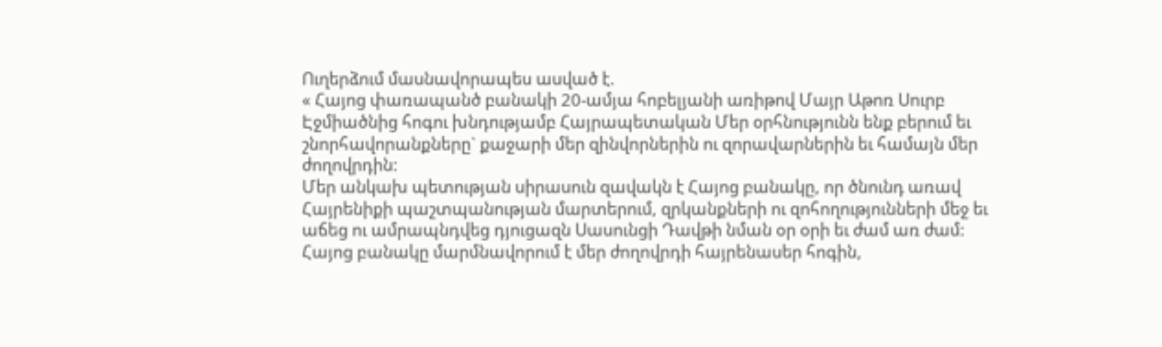Ուղերձում մասնավորապես ասված է.
« Հայոց փառապանծ բանակի 20-ամյա հոբելյանի առիթով Մայր Աթոռ Սուրբ Էջմիածնից հոգու խնդությամբ Հայրապետական Մեր օրհնությունն ենք բերում եւ շնորհավորանքները` քաջարի մեր զինվորներին ու զորավարներին եւ համայն մեր ժողովրդին:
Մեր անկախ պետության սիրասուն զավակն է Հայոց բանակը, որ ծնունդ առավ Հայրենիքի պաշտպանության մարտերում, զրկանքների ու զոհողությունների մեջ եւ աճեց ու ամրապնդվեց դյուցազն Սասունցի Դավթի նման օր օրի եւ ժամ առ ժամ: Հայոց բանակը մարմնավորում է մեր ժողովրդի հայրենասեր հոգին,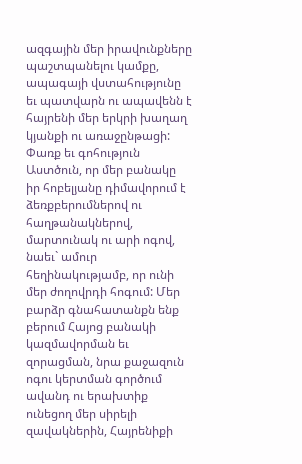ազգային մեր իրավունքները պաշտպանելու կամքը, ապագայի վստահությունը եւ պատվարն ու ապավենն է հայրենի մեր երկրի խաղաղ կյանքի ու առաջընթացի:
Փառք եւ գոհություն Աստծուն, որ մեր բանակը իր հոբելյանը դիմավորում է ձեռքբերումներով ու հաղթանակներով, մարտունակ ու արի ոգով, նաեւ` ամուր հեղինակությամբ, որ ունի մեր ժողովրդի հոգում: Մեր բարձր գնահատանքն ենք բերում Հայոց բանակի կազմավորման եւ զորացման, նրա քաջազուն ոգու կերտման գործում ավանդ ու երախտիք ունեցող մեր սիրելի զավակներին, Հայրենիքի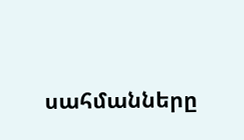սահմանները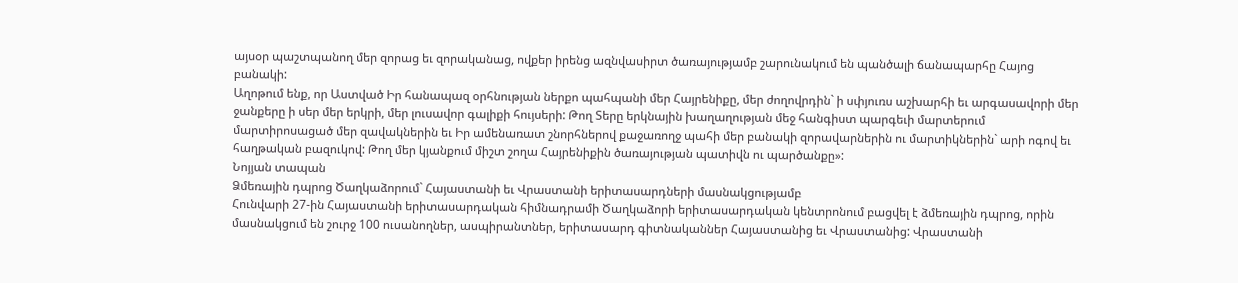այսօր պաշտպանող մեր զորաց եւ զորականաց, ովքեր իրենց ազնվասիրտ ծառայությամբ շարունակում են պանծալի ճանապարհը Հայոց բանակի:
Աղոթում ենք, որ Աստված Իր հանապազ օրհնության ներքո պահպանի մեր Հայրենիքը, մեր ժողովրդին` ի սփյուռս աշխարհի եւ արգասավորի մեր ջանքերը ի սեր մեր երկրի, մեր լուսավոր գալիքի հույսերի: Թող Տերը երկնային խաղաղության մեջ հանգիստ պարգեւի մարտերում մարտիրոսացած մեր զավակներին եւ Իր ամենառատ շնորհներով քաջառողջ պահի մեր բանակի զորավարներին ու մարտիկներին` արի ոգով եւ հաղթական բազուկով: Թող մեր կյանքում միշտ շողա Հայրենիքին ծառայության պատիվն ու պարծանքը»:
Նոյյան տապան
Ձմեռային դպրոց Ծաղկաձորում` Հայաստանի եւ Վրաստանի երիտասարդների մասնակցությամբ
Հունվարի 27-ին Հայաստանի երիտասարդական հիմնադրամի Ծաղկաձորի երիտասարդական կենտրոնում բացվել է ձմեռային դպրոց, որին մասնակցում են շուրջ 100 ուսանողներ, ասպիրանտներ, երիտասարդ գիտնականներ Հայաստանից եւ Վրաստանից: Վրաստանի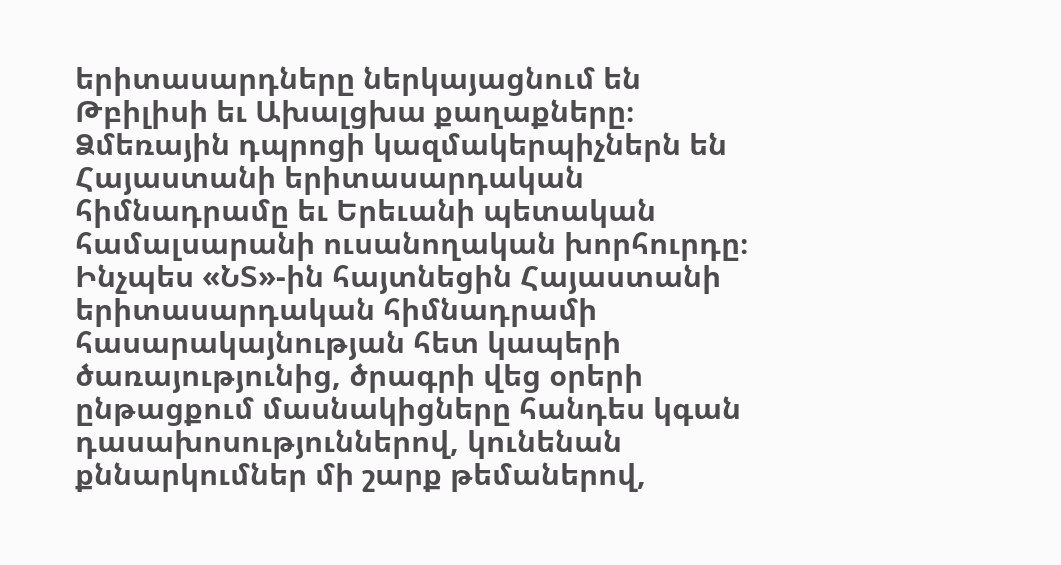երիտասարդները ներկայացնում են Թբիլիսի եւ Ախալցխա քաղաքները։ Ձմեռային դպրոցի կազմակերպիչներն են Հայաստանի երիտասարդական հիմնադրամը եւ Երեւանի պետական համալսարանի ուսանողական խորհուրդը։
Ինչպես «ՆՏ»-ին հայտնեցին Հայաստանի երիտասարդական հիմնադրամի հասարակայնության հետ կապերի ծառայությունից, ծրագրի վեց օրերի ընթացքում մասնակիցները հանդես կգան դասախոսություններով, կունենան քննարկումներ մի շարք թեմաներով,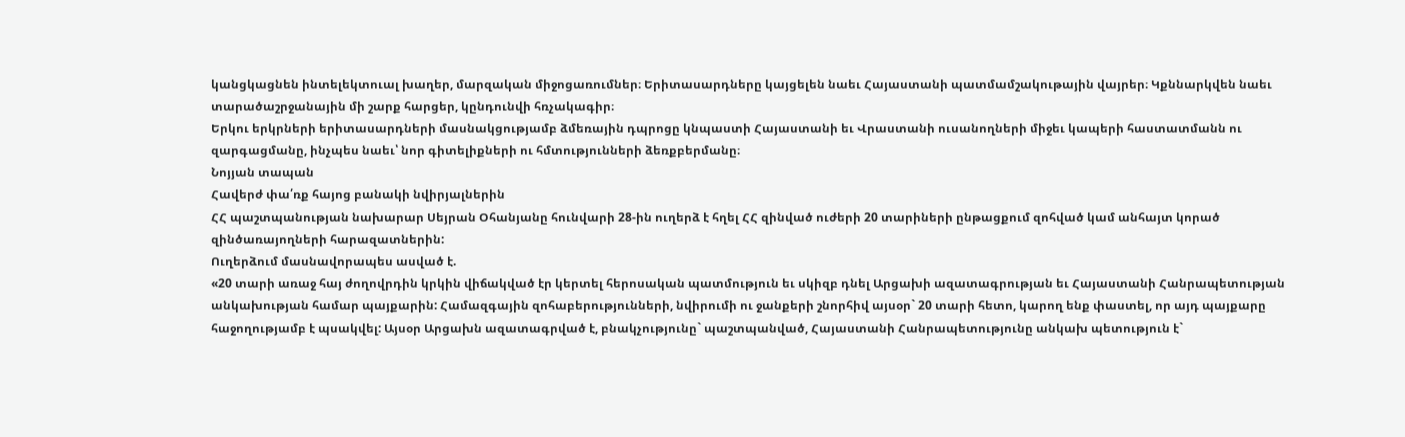կանցկացնեն ինտելեկտուալ խաղեր, մարզական միջոցառումներ։ Երիտասարդները կայցելեն նաեւ Հայաստանի պատմամշակութային վայրեր։ Կքննարկվեն նաեւ տարածաշրջանային մի շարք հարցեր, կընդունվի հռչակագիր։
Երկու երկրների երիտասարդների մասնակցությամբ ձմեռային դպրոցը կնպաստի Հայաստանի եւ Վրաստանի ուսանողների միջեւ կապերի հաստատմանն ու զարգացմանը, ինչպես նաեւ՝ նոր գիտելիքների ու հմտությունների ձեռքբերմանը։
Նոյյան տապան
Հավերժ փա՛ռք հայոց բանակի նվիրյալներին
ՀՀ պաշտպանության նախարար Սեյրան Օհանյանը հունվարի 28-ին ուղերձ է հղել ՀՀ զինված ուժերի 20 տարիների ընթացքում զոհված կամ անհայտ կորած զինծառայողների հարազատներին:
Ուղերձում մասնավորապես ասված է.
«20 տարի առաջ հայ ժողովրդին կրկին վիճակված էր կերտել հերոսական պատմություն եւ սկիզբ դնել Արցախի ազատագրության եւ Հայաստանի Հանրապետության անկախության համար պայքարին: Համազգային զոհաբերությունների, նվիրումի ու ջանքերի շնորհիվ այսօր` 20 տարի հետո, կարող ենք փաստել, որ այդ պայքարը հաջողությամբ է պսակվել: Այսօր Արցախն ազատագրված է, բնակչությունը` պաշտպանված, Հայաստանի Հանրապետությունը անկախ պետություն է`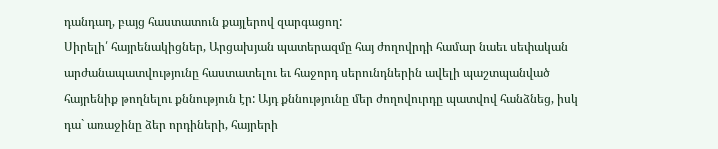դանդաղ, բայց հաստատուն քայլերով զարգացող:
Սիրելի՛ հայրենակիցներ, Արցախյան պատերազմը հայ ժողովրդի համար նաեւ սեփական արժանապատվությունը հաստատելու եւ հաջորդ սերունդներին ավելի պաշտպանված հայրենիք թողնելու քննություն էր: Այդ քննությունը մեր ժողովուրդը պատվով հանձնեց, իսկ դա` առաջինը ձեր որդիների, հայրերի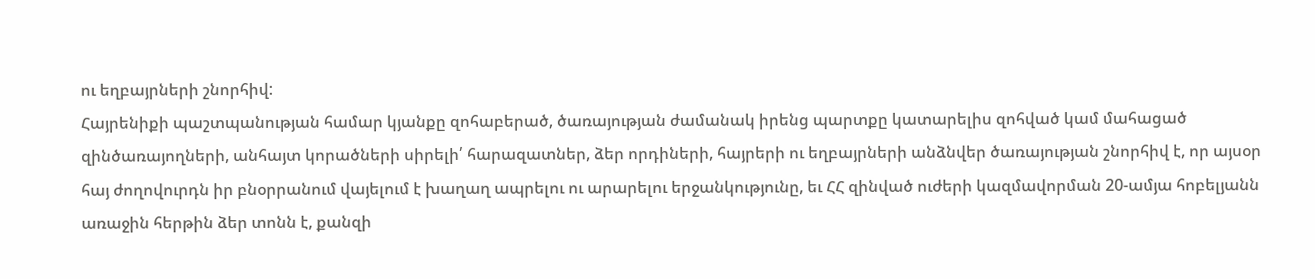ու եղբայրների շնորհիվ:
Հայրենիքի պաշտպանության համար կյանքը զոհաբերած, ծառայության ժամանակ իրենց պարտքը կատարելիս զոհված կամ մահացած զինծառայողների, անհայտ կորածների սիրելի՛ հարազատներ, ձեր որդիների, հայրերի ու եղբայրների անձնվեր ծառայության շնորհիվ է, որ այսօր հայ ժողովուրդն իր բնօրրանում վայելում է խաղաղ ապրելու ու արարելու երջանկությունը, եւ ՀՀ զինված ուժերի կազմավորման 20-ամյա հոբելյանն առաջին հերթին ձեր տոնն է, քանզի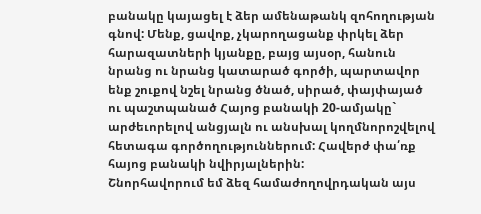բանակը կայացել է ձեր ամենաթանկ զոհողության գնով: Մենք, ցավոք, չկարողացանք փրկել ձեր հարազատների կյանքը, բայց այսօր, հանուն նրանց ու նրանց կատարած գործի, պարտավոր ենք շուքով նշել նրանց ծնած, սիրած, փայփայած ու պաշտպանած Հայոց բանակի 20-ամյակը` արժեւորելով անցյալն ու անսխալ կողմնորոշվելով հետագա գործողություններում: Հավերժ փա՛ռք հայոց բանակի նվիրյալներին:
Շնորհավորում եմ ձեզ համաժողովրդական այս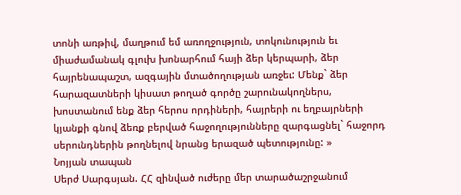տոնի առթիվ, մաղթում եմ առողջություն, տոկունություն եւ միաժամանակ գլուխ խոնարհում հայի ձեր կերպարի, ձեր հայրենապաշտ, ազգային մտածողության առջեւ: Մենք` ձեր հարազատների կիսատ թողած գործը շարունակողներս, խոստանում ենք ձեր հերոս որդիների, հայրերի ու եղբայրների կյանքի գնով ձեռք բերված հաջողությունները զարգացնել` հաջորդ սերունդներին թողնելով նրանց երազած պետությունը: »
Նոյյան տապան
Սերժ Սարգսյան. ՀՀ զինված ուժերը մեր տարածաշրջանում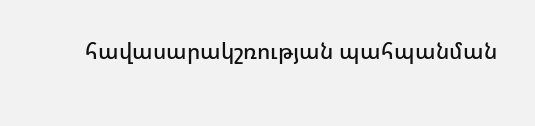հավասարակշռության պահպանման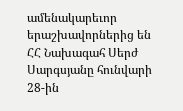ամենակարեւոր երաշխավորներից են
ՀՀ Նախագահ Սերժ Սարգսյանը հունվարի 28-ին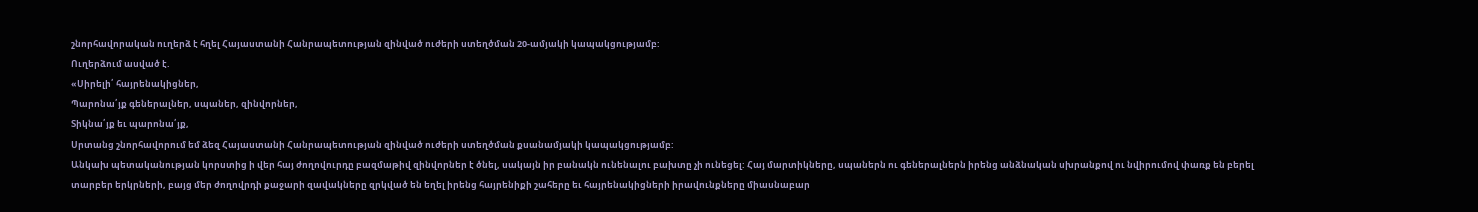շնորհավորական ուղերձ է հղել Հայաստանի Հանրապետության զինված ուժերի ստեղծման 20-ամյակի կապակցությամբ:
Ուղերձում ասված է.
«Սիրելի՛ հայրենակիցներ,
Պարոնա՛յք գեներալներ, սպաներ, զինվորներ,
Տիկնա՛յք եւ պարոնա՛յք,
Սրտանց շնորհավորում եմ ձեզ Հայաստանի Հանրապետության զինված ուժերի ստեղծման քսանամյակի կապակցությամբ:
Անկախ պետականության կորստից ի վեր հայ ժողովուրդը բազմաթիվ զինվորներ է ծնել, սակայն իր բանակն ունենալու բախտը չի ունեցել: Հայ մարտիկները, սպաներն ու գեներալներն իրենց անձնական սխրանքով ու նվիրումով փառք են բերել տարբեր երկրների, բայց մեր ժողովրդի քաջարի զավակները զրկված են եղել իրենց հայրենիքի շահերը եւ հայրենակիցների իրավունքները միասնաբար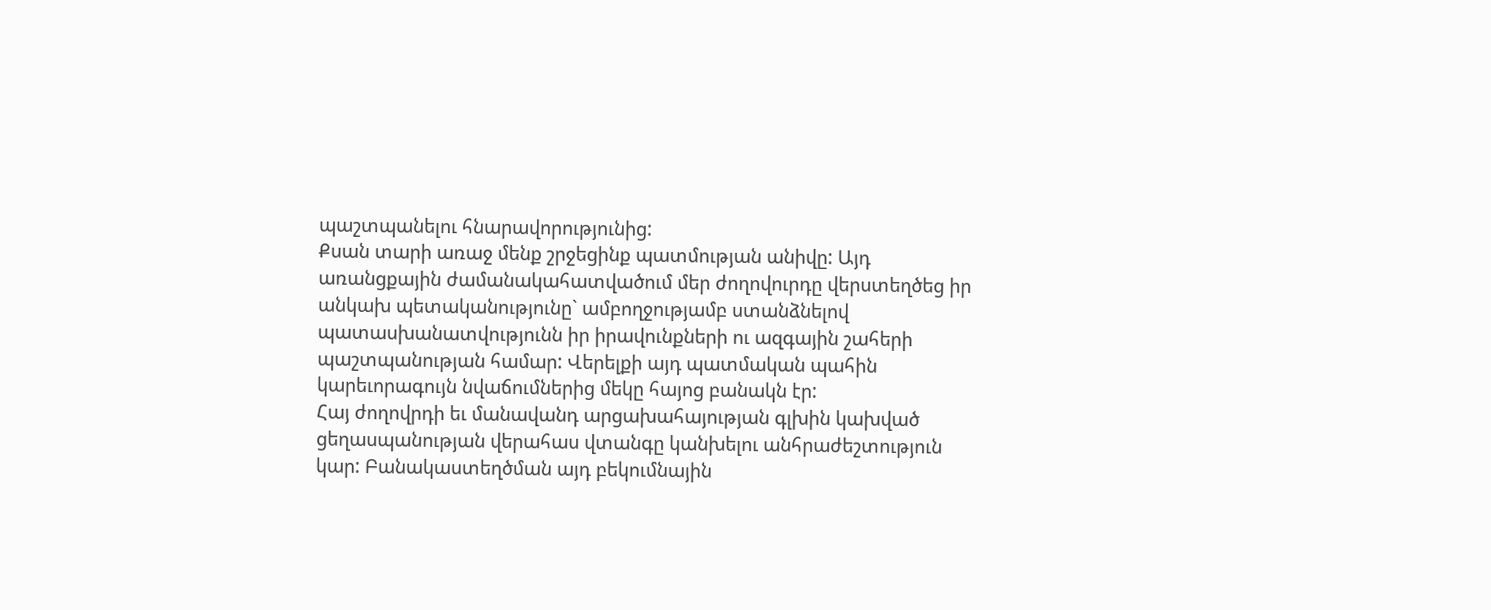պաշտպանելու հնարավորությունից:
Քսան տարի առաջ մենք շրջեցինք պատմության անիվը: Այդ առանցքային ժամանակահատվածում մեր ժողովուրդը վերստեղծեց իր անկախ պետականությունը` ամբողջությամբ ստանձնելով պատասխանատվությունն իր իրավունքների ու ազգային շահերի պաշտպանության համար: Վերելքի այդ պատմական պահին կարեւորագույն նվաճումներից մեկը հայոց բանակն էր:
Հայ ժողովրդի եւ մանավանդ արցախահայության գլխին կախված ցեղասպանության վերահաս վտանգը կանխելու անհրաժեշտություն կար: Բանակաստեղծման այդ բեկումնային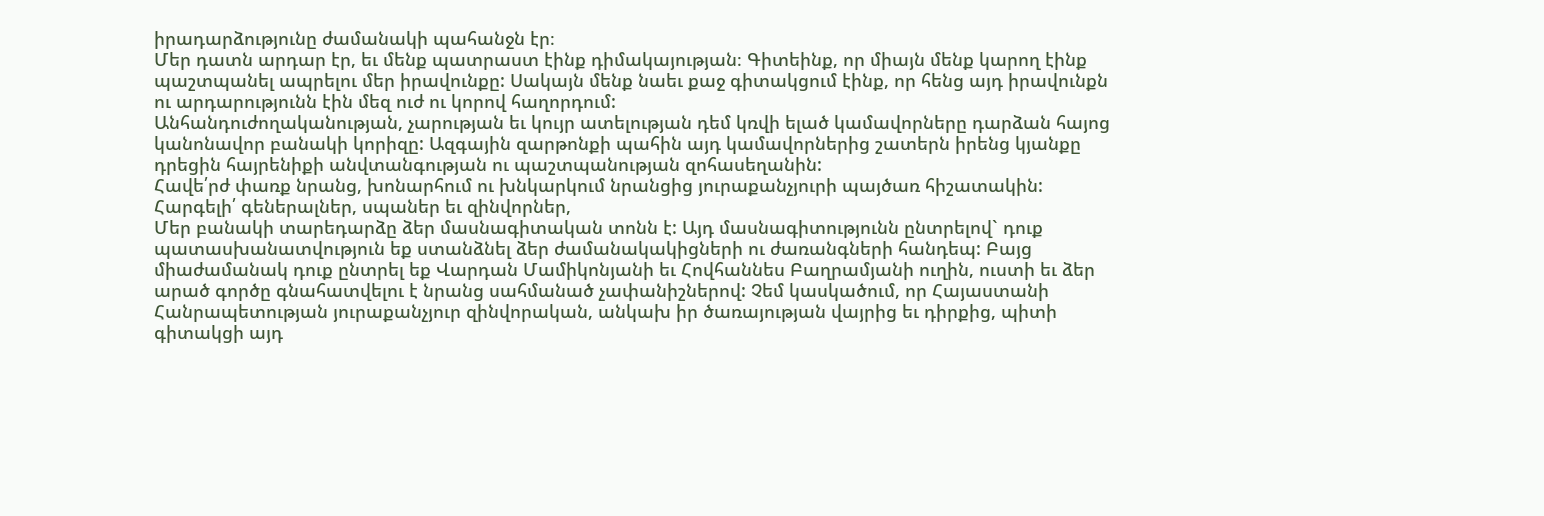իրադարձությունը ժամանակի պահանջն էր։
Մեր դատն արդար էր, եւ մենք պատրաստ էինք դիմակայության։ Գիտեինք, որ միայն մենք կարող էինք պաշտպանել ապրելու մեր իրավունքը: Սակայն մենք նաեւ քաջ գիտակցում էինք, որ հենց այդ իրավունքն ու արդարությունն էին մեզ ուժ ու կորով հաղորդում:
Անհանդուժողականության, չարության եւ կույր ատելության դեմ կռվի ելած կամավորները դարձան հայոց կանոնավոր բանակի կորիզը: Ազգային զարթոնքի պահին այդ կամավորներից շատերն իրենց կյանքը դրեցին հայրենիքի անվտանգության ու պաշտպանության զոհասեղանին:
Հավե՛րժ փառք նրանց, խոնարհում ու խնկարկում նրանցից յուրաքանչյուրի պայծառ հիշատակին:
Հարգելի՛ գեներալներ, սպաներ եւ զինվորներ,
Մեր բանակի տարեդարձը ձեր մասնագիտական տոնն է: Այդ մասնագիտությունն ընտրելով` դուք պատասխանատվություն եք ստանձնել ձեր ժամանակակիցների ու ժառանգների հանդեպ: Բայց միաժամանակ դուք ընտրել եք Վարդան Մամիկոնյանի եւ Հովհաննես Բաղրամյանի ուղին, ուստի եւ ձեր արած գործը գնահատվելու է նրանց սահմանած չափանիշներով: Չեմ կասկածում, որ Հայաստանի Հանրապետության յուրաքանչյուր զինվորական, անկախ իր ծառայության վայրից եւ դիրքից, պիտի գիտակցի այդ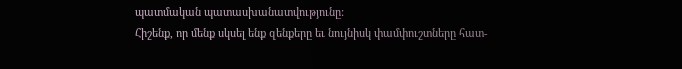պատմական պատասխանատվությունը:
Հիշենք, որ մենք սկսել ենք զենքերը եւ նույնիսկ փամփուշտները հատ-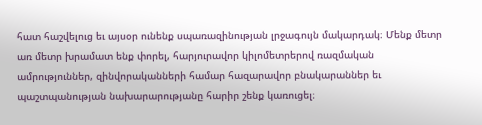հատ հաշվելուց եւ այսօր ունենք սպառազինության լրջագույն մակարդակ։ Մենք մետր առ մետր խրամատ ենք փորել, հարյուրավոր կիլոմետրերով ռազմական ամրություններ, զինվորականների համար հազարավոր բնակարաններ եւ պաշտպանության նախարարությանը հարիր շենք կառուցել։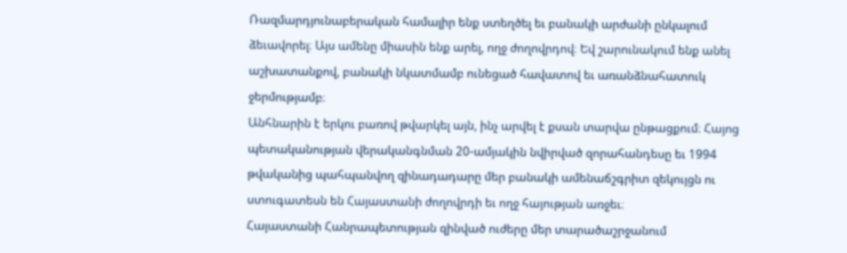Ռազմարդյունաբերական համալիր ենք ստեղծել եւ բանակի արժանի ընկալում ձեւավորել։ Այս ամենը միասին ենք արել, ողջ ժողովրդով։ Եվ շարունակում ենք անել աշխատանքով, բանակի նկատմամբ ունեցած հավատով եւ առանձնահատուկ ջերմությամբ։
Անհնարին է երկու բառով թվարկել այն, ինչ արվել է քսան տարվա ընթացքում։ Հայոց պետականության վերականգնման 20-ամյակին նվիրված զորահանդեսը եւ 1994 թվականից պահպանվող զինադադարը մեր բանակի ամենաճշգրիտ զեկույցն ու ստուգատեսն են Հայաստանի ժողովրդի եւ ողջ հայության առջեւ։
Հայաստանի Հանրապետության զինված ուժերը մեր տարածաշրջանում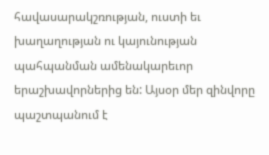հավասարակշռության, ուստի եւ խաղաղության ու կայունության պահպանման ամենակարեւոր երաշխավորներից են: Այսօր մեր զինվորը պաշտպանում է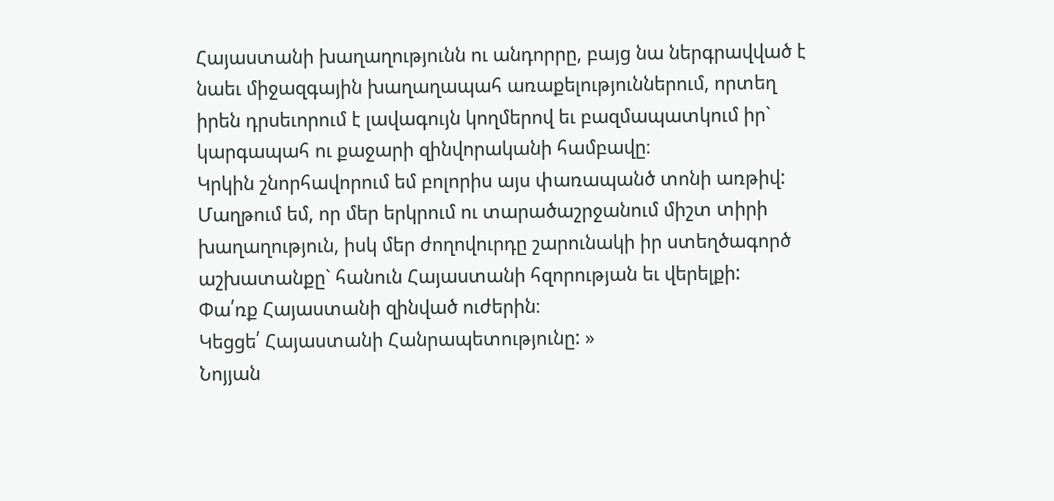Հայաստանի խաղաղությունն ու անդորրը, բայց նա ներգրավված է նաեւ միջազգային խաղաղապահ առաքելություններում, որտեղ իրեն դրսեւորում է լավագույն կողմերով եւ բազմապատկում իր` կարգապահ ու քաջարի զինվորականի համբավը։
Կրկին շնորհավորում եմ բոլորիս այս փառապանծ տոնի առթիվ: Մաղթում եմ, որ մեր երկրում ու տարածաշրջանում միշտ տիրի խաղաղություն, իսկ մեր ժողովուրդը շարունակի իր ստեղծագործ աշխատանքը` հանուն Հայաստանի հզորության եւ վերելքի:
Փա՛ռք Հայաստանի զինված ուժերին։
Կեցցե՛ Հայաստանի Հանրապետությունը: »
Նոյյան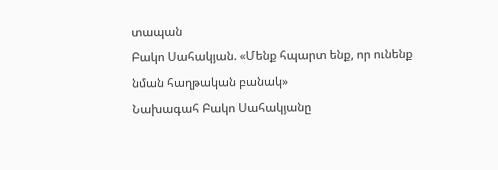տապան
Բակո Սահակյան. «Մենք հպարտ ենք, որ ունենք նման հաղթական բանակ»
Նախագահ Բակո Սահակյանը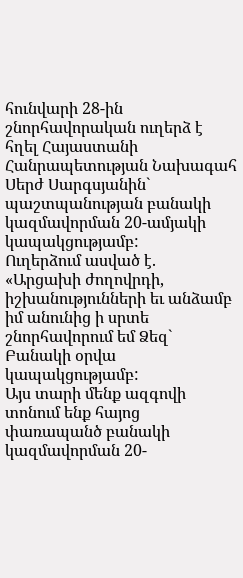հունվարի 28-ին շնորհավորական ուղերձ է հղել Հայաստանի Հանրապետության Նախագահ Սերժ Սարգսյանին` պաշտպանության բանակի կազմավորման 20-ամյակի կապակցությամբ:
Ուղերձում ասված է.
«Արցախի ժողովրդի, իշխանությունների եւ անձամբ իմ անունից ի սրտե շնորհավորում եմ Ձեզ` Բանակի օրվա կապակցությամբ:
Այս տարի մենք ազգովի տոնում ենք հայոց փառապանծ բանակի կազմավորման 20-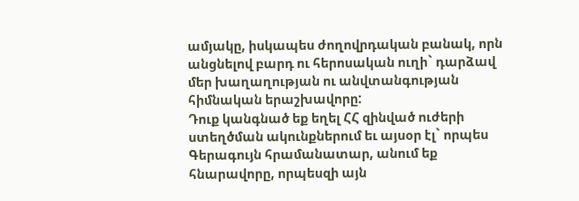ամյակը, իսկապես ժողովրդական բանակ, որն անցնելով բարդ ու հերոսական ուղի` դարձավ մեր խաղաղության ու անվտանգության հիմնական երաշխավորը:
Դուք կանգնած եք եղել ՀՀ զինված ուժերի ստեղծման ակունքներում եւ այսօր էլ` որպես Գերագույն հրամանատար, անում եք հնարավորը, որպեսզի այն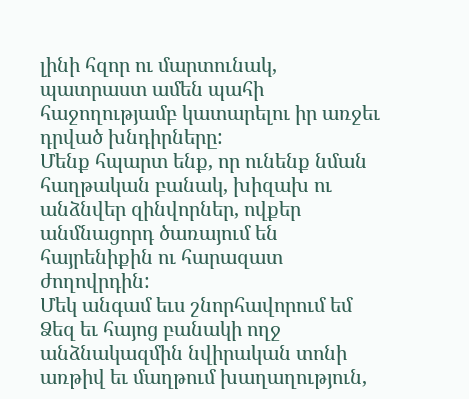լինի հզոր ու մարտունակ, պատրաստ ամեն պահի հաջողությամբ կատարելու իր առջեւ դրված խնդիրները:
Մենք հպարտ ենք, որ ունենք նման հաղթական բանակ, խիզախ ու անձնվեր զինվորներ, ովքեր անմնացորդ ծառայում են հայրենիքին ու հարազատ ժողովրդին:
Մեկ անգամ եւս շնորհավորում եմ Ձեզ եւ հայոց բանակի ողջ անձնակազմին նվիրական տոնի առթիվ եւ մաղթում խաղաղություն,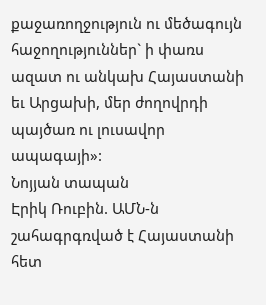քաջառողջություն ու մեծագույն հաջողություններ` ի փառս ազատ ու անկախ Հայաստանի եւ Արցախի, մեր ժողովրդի պայծառ ու լուսավոր ապագայի»:
Նոյյան տապան
Էրիկ Ռուբին. ԱՄՆ-ն շահագրգռված է Հայաստանի հետ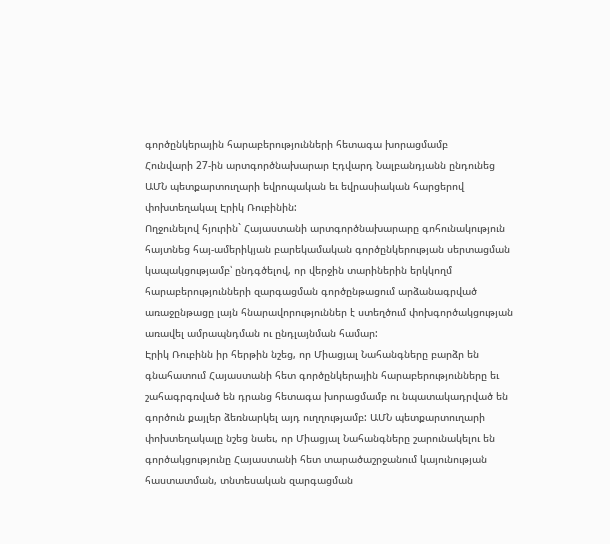գործընկերային հարաբերությունների հետագա խորացմամբ
Հունվարի 27-ին արտգործնախարար Էդվարդ Նալբանդյանն ընդունեց ԱՄՆ պետքարտուղարի եվրոպական եւ եվրասիական հարցերով փոխտեղակալ Էրիկ Ռուբինին:
Ողջունելով հյուրին` Հայաստանի արտգործնախարարը գոհունակություն հայտնեց հայ-ամերիկյան բարեկամական գործընկերության սերտացման կապակցությամբ՝ ընդգծելով, որ վերջին տարիներին երկկողմ հարաբերությունների զարգացման գործընթացում արձանագրված առաջընթացը լայն հնարավորություններ է ստեղծում փոխգործակցության առավել ամրապնդման ու ընդլայնման համար:
Էրիկ Ռուբինն իր հերթին նշեց, որ Միացյալ Նահանգները բարձր են գնահատում Հայաստանի հետ գործընկերային հարաբերությունները եւ շահագրգռված են դրանց հետագա խորացմամբ ու նպատակադրված են գործուն քայլեր ձեռնարկել այդ ուղղությամբ: ԱՄՆ պետքարտուղարի փոխտեղակալը նշեց նաեւ, որ Միացյալ Նահանգները շարունակելու են գործակցությունը Հայաստանի հետ տարածաշրջանում կայունության հաստատման, տնտեսական զարգացման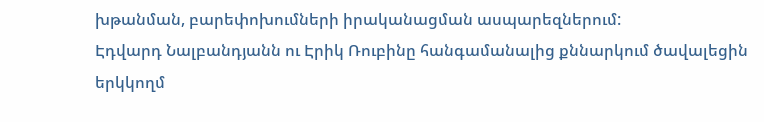խթանման, բարեփոխումների իրականացման ասպարեզներում:
Էդվարդ Նալբանդյանն ու Էրիկ Ռուբինը հանգամանալից քննարկում ծավալեցին երկկողմ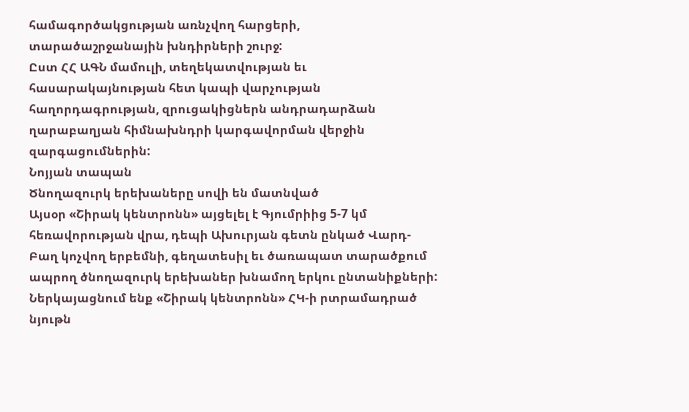համագործակցության առնչվող հարցերի, տարածաշրջանային խնդիրների շուրջ:
Ըստ ՀՀ ԱԳՆ մամուլի, տեղեկատվության եւ հասարակայնության հետ կապի վարչության հաղորդագրության, զրուցակիցներն անդրադարձան ղարաբաղյան հիմնախնդրի կարգավորման վերջին զարգացումներին:
Նոյյան տապան
Ծնողազուրկ երեխաները սովի են մատնված
Այսօր «Շիրակ կենտրոնն» այցելել է Գյումրիից 5-7 կմ հեռավորության վրա, դեպի Ախուրյան գետն ընկած Վարդ-Բաղ կոչվող երբեմնի, գեղատեսիլ եւ ծառապատ տարածքում ապրող ծնողազուրկ երեխաներ խնամող երկու ընտանիքների: Ներկայացնում ենք «Շիրակ կենտրոնն» ՀԿ-ի րտրամադրած նյութն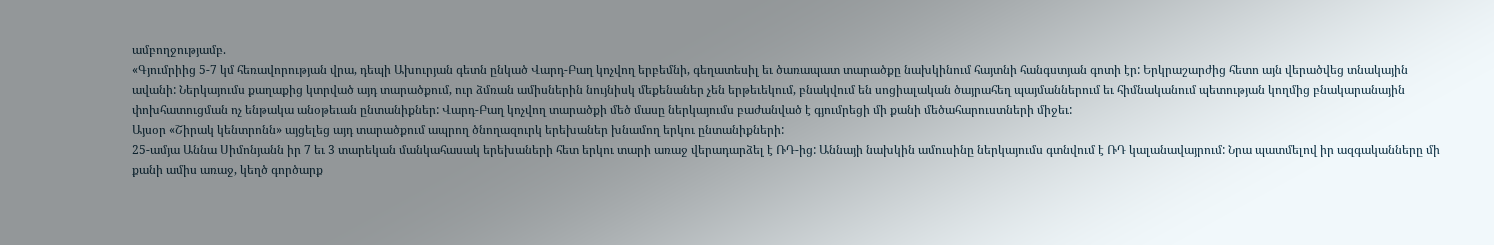ամբողջությամբ.
«Գյումրիից 5-7 կմ հեռավորության վրա, դեպի Ախուրյան գետն ընկած Վարդ-Բաղ կոչվող երբեմնի, գեղատեսիլ եւ ծառապատ տարածքը նախկինում հայտնի հանգստյան գոտի էր: Երկրաշարժից հետո այն վերածվեց տնակային ավանի: Ներկայումս քաղաքից կտրված այդ տարածքում, ուր ձմռան ամիսներին նույնիսկ մեքենաներ չեն երթեւեկում, բնակվում են սոցիալական ծայրահեղ պայմաններում եւ հիմնականում պետության կողմից բնակարանային փոխհատուցման ոչ ենթակա անօթեւան ընտանիքներ: Վարդ-Բաղ կոչվող տարածքի մեծ մասը ներկայումս բաժանված է գյումրեցի մի քանի մեծահարուստների միջեւ:
Այսօր «Շիրակ կենտրոնն» այցելեց այդ տարածքում ապրող ծնողազուրկ երեխաներ խնամող երկու ընտանիքների:
25-ամյա Աննա Սիմոնյանն իր 7 եւ 3 տարեկան մանկահասակ երեխաների հետ երկու տարի առաջ վերադարձել է ՌԴ-ից: Աննայի նախկին ամուսինը ներկայումս գտնվում է ՌԴ կալանավայրում: Նրա պատմելով իր ազգականները մի քանի ամիս առաջ, կեղծ գործարք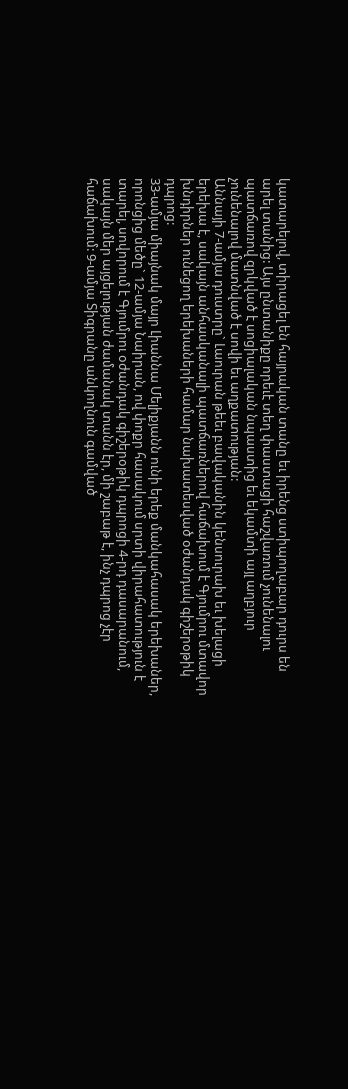կատարելով, տիրացել են հայրական տանը եւ իրենց ստիպողաբար դուրս են արել տանից: Այս ընտանիքը որեւէ տեղ փաստացի հաշվառում չունենալու պատճառով զրկված է սոցիալական նպաստից եւ եկամտի այլ աղբյուր չունենալով մատնված է սովի եւ աղքատության:
Աննայի 7-ամյա դուստրը` Լաուրան թեեւ բավականին կենսուրախ եւ խելացի երեխա է, սակայն անհասկանալի պատճառներով հաճախում է Գյումրու մտավոր խնդիրներ ունեցող երեխաների համար նախատեսված օժանդակ գիշերօթիկ դպրոց:
33-ամյա միայնակ մայր Լիաննա Մելիքյանն ունի երեք մանկահասակ երեխաներ, որոնցից մեծը` 12-ամյա Նաիրան, ով փոքր հասակում սրտի վիրահատություն է տարել, սովորում է Գյումրու օժանդակ գիշերօթիկ դպրոցի 4-րդ դասարանում, սակայն մեր այցելության ժամանակ տանն էր, մի շաբաթ է, ինչ դպրոց չէր հաճախում: 9-ամյա Տիգրանը անկողնուն գամված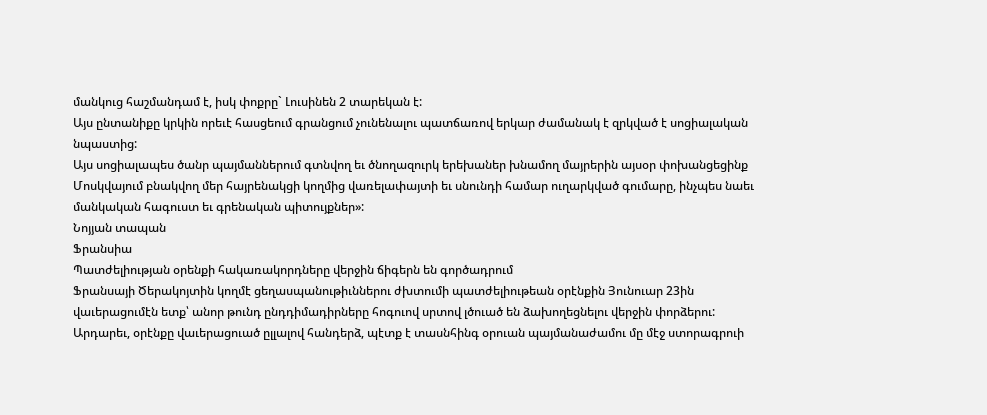մանկուց հաշմանդամ է, իսկ փոքրը` Լուսինեն 2 տարեկան է:
Այս ընտանիքը կրկին որեւէ հասցեում գրանցում չունենալու պատճառով երկար ժամանակ է զրկված է սոցիալական նպաստից:
Այս սոցիալապես ծանր պայմաններում գտնվող եւ ծնողազուրկ երեխաներ խնամող մայրերին այսօր փոխանցեցինք Մոսկվայում բնակվող մեր հայրենակցի կողմից վառելափայտի եւ սնունդի համար ուղարկված գումարը, ինչպես նաեւ մանկական հագուստ եւ գրենական պիտույքներ»:
Նոյյան տապան
Ֆրանսիա
Պատժելիության օրենքի հակառակորդները վերջին ճիգերն են գործադրում
Ֆրանսայի Ծերակոյտին կողմէ ցեղասպանութիւններու ժխտումի պատժելիութեան օրէնքին Յունուար 23ին վաւերացումէն ետք՝ անոր թունդ ընդդիմադիրները հոգուով սրտով լծուած են ձախողեցնելու վերջին փորձերու: Արդարեւ, օրէնքը վաւերացուած ըլլալով հանդերձ, պէտք է տասնհինգ օրուան պայմանաժամու մը մէջ ստորագրուի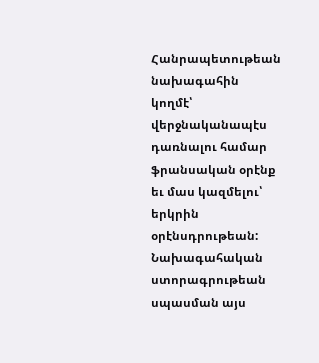Հանրապետութեան նախագահին կողմէ՝ վերջնականապէս դառնալու համար ֆրանսական օրէնք եւ մաս կազմելու՝ երկրին օրէնսդրութեան:
Նախագահական ստորագրութեան սպասման այս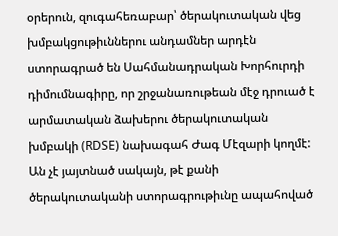օրերուն, զուգահեռաբար՝ ծերակուտական վեց խմբակցութիւններու անդամներ արդէն ստորագրած են Սահմանադրական Խորհուրդի դիմումնագիրը, որ շրջանառութեան մէջ դրուած է արմատական ձախերու ծերակուտական խմբակի (RDSE) նախագահ Ժագ Մէզարի կողմէ: Ան չէ յայտնած սակայն, թէ քանի ծերակուտականի ստորագրութիւնը ապահոված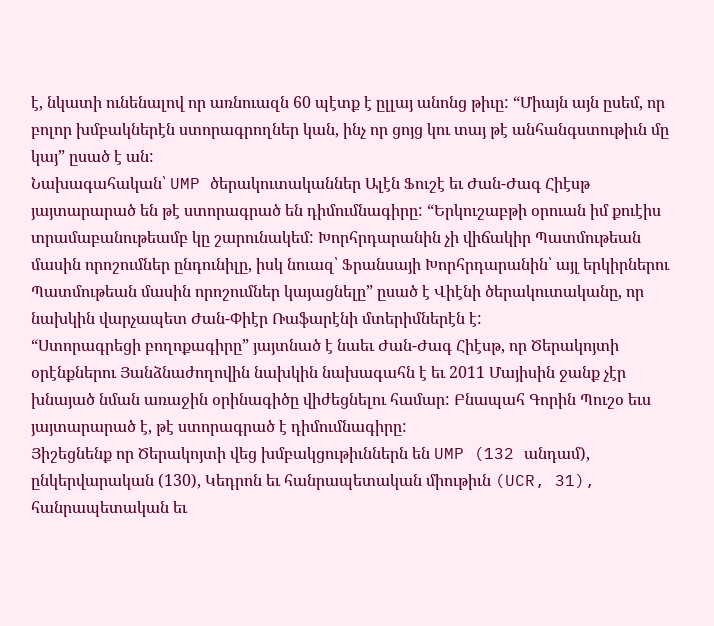է, նկատի ունենալով որ առնուազն 60 պէտք է ըլլայ անոնց թիւը: “Միայն այն ըսեմ, որ բոլոր խմբակներէն ստորագրողներ կան, ինչ որ ցոյց կու տայ թէ անհանգստութիւն մը կայ” ըսած է ան:
Նախագահական՝ UMP ծերակուտականներ Ալէն Ֆուշէ եւ Ժան-Ժագ Հիէսթ յայտարարած են թէ ստորագրած են դիմումնագիրը: “Երկուշաբթի օրուան իմ քուէիս տրամաբանութեամբ կը շարունակեմ: Խորհրդարանին չի վիճակիր Պատմութեան մասին որոշումներ ընդունիլը, իսկ նուազ՝ Ֆրանսայի Խորհրդարանին՝ այլ երկիրներու Պատմութեան մասին որոշումներ կայացնելը” ըսած է Վիէնի ծերակուտականը, որ նախկին վարչապետ Ժան-Փիէր Ռաֆարէնի մտերիմներէն է:
“Ստորագրեցի բողոքագիրը” յայտնած է նաեւ Ժան-Ժագ Հիէսթ, որ Ծերակոյտի օրէնքներու Յանձնաժողովին նախկին նախագահն է եւ 2011 Մայիսին ջանք չէր խնայած նման առաջին օրինագիծը վիժեցնելու համար: Բնապահ Գորին Պուշօ եւս յայտարարած է, թէ ստորագրած է դիմումնագիրը:
Յիշեցնենք որ Ծերակոյտի վեց խմբակցութիւններն են UMP (132 անդամ), ընկերվարական (130), Կեդրոն եւ հանրապետական միութիւն (UCR, 31), հանրապետական եւ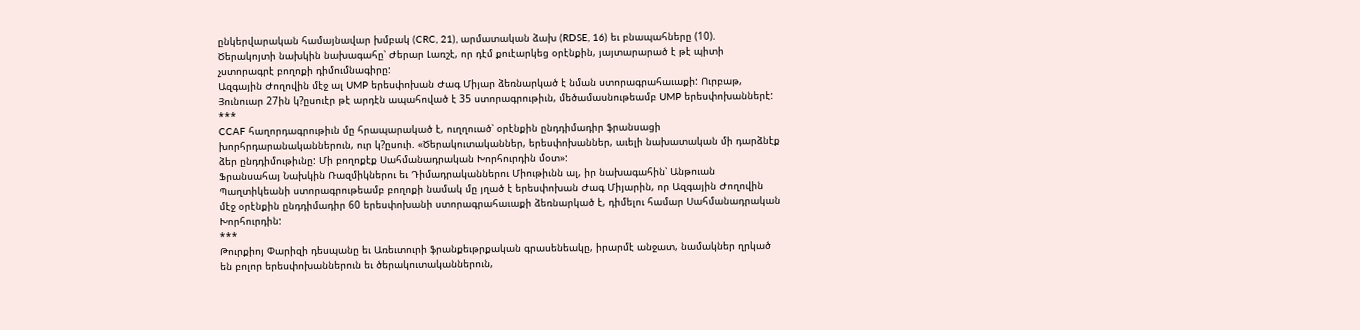ընկերվարական համայնավար խմբակ (CRC, 21), արմատական ձախ (RDSE, 16) եւ բնապահները (10).
Ծերակոյտի նախկին նախագահը՝ Ժերար Լառշէ, որ դէմ քուէարկեց օրէնքին, յայտարարած է թէ պիտի չստորագրէ բողոքի դիմումնագիրը:
Ազգային Ժողովին մէջ ալ UMP երեսփոխան Ժագ Միյար ձեռնարկած է նման ստորագրահաւաքի: Ուրբաթ, Յունուար 27ին կ?ըսուէր թէ արդէն ապահոված է 35 ստորագրութիւն, մեծամասնութեամբ UMP երեսփոխաններէ:
***
CCAF հաղորդագրութիւն մը հրապարակած է, ուղղուած՝ օրէնքին ընդդիմադիր ֆրանսացի խորհրդարանականներուն, ուր կ?ըսուի. «Ծերակուտականներ, երեսփոխաններ, աւելի նախատական մի դարձնէք ձեր ընդդիմութիւնը: Մի բողոքէք Սահմանադրական Խորհուրդին մօտ»:
Ֆրանսահայ Նախկին Ռազմիկներու եւ Դիմադրականներու Միութիւնն ալ, իր նախագահին՝ Անթուան Պաղտիկեանի ստորագրութեամբ բողոքի նամակ մը յղած է երեսփոխան Ժագ Միյարին, որ Ազգային Ժողովին մէջ օրէնքին ընդդիմադիր 60 երեսփոխանի ստորագրահաւաքի ձեռնարկած է, դիմելու համար Սահմանադրական Խորհուրդին:
***
Թուրքիոյ Փարիզի դեսպանը եւ Առեւտուրի ֆրանքեւթրքական գրասենեակը, իրարմէ անջատ, նամակներ ղրկած են բոլոր երեսփոխաններուն եւ ծերակուտականներուն,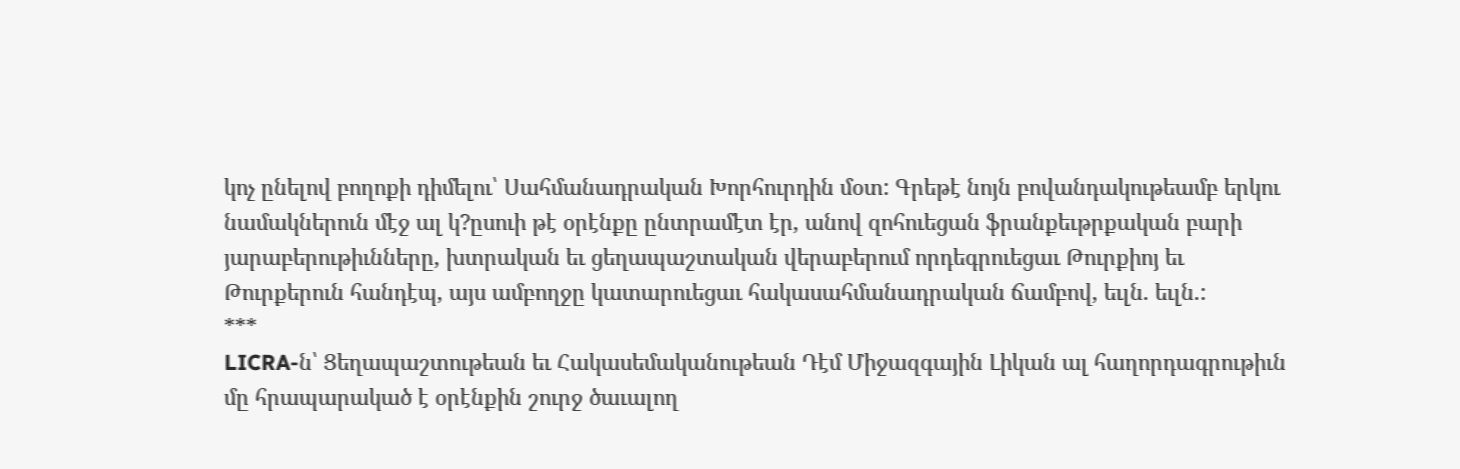կոչ ընելով բողոքի դիմելու՝ Սահմանադրական Խորհուրդին մօտ: Գրեթէ նոյն բովանդակութեամբ երկու նամակներուն մէջ ալ կ?ըսուի թէ օրէնքը ընտրամէտ էր, անով զոհուեցան ֆրանքեւթրքական բարի յարաբերութիւնները, խտրական եւ ցեղապաշտական վերաբերում որդեգրուեցաւ Թուրքիոյ եւ Թուրքերուն հանդէպ, այս ամբողջը կատարուեցաւ հակասահմանադրական ճամբով, եւլն. եւլն.:
***
LICRA-ն՝ Ցեղապաշտութեան եւ Հակասեմականութեան Դէմ Միջազգային Լիկան ալ հաղորդագրութիւն մը հրապարակած է օրէնքին շուրջ ծաւալող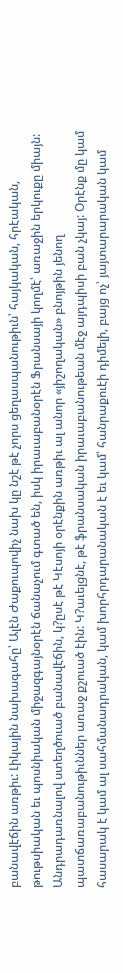բանավէճին առթիւ: Լիկային նախագահը՝ Ալէն Ժաքուպովիչ նախ կը նշէ թէ չորս ցեղասպանութիւն՝ հայկական, հրէական, թութսիական եւ պոսնիական միջազգայնօրէն ճանաչում գտած են, իսկ իրաւաբանօրէն Ֆրանսայի կողմէ՝ առաջին երկուքը միայն: Անդրադառնալով ստեղծուած բանավէճին, կ?ըսէ թէ Կէսոյի օրէնքին առթիւ ալ անոր «յիշողական» բնոյթին յենող պատճառաբանութիւններ առաջ քշուած էին: Կ?աւելցնէ, թէ ֆրանսական իրաւաբանութեան մէջ այդպիսի բան չկայ: Օրէնք մը կամ հասարակ է կամ ալ սահմանադրական, կամ խորհրդարանական է եւ կամ՝ հանրաքուէի դիմելի, բայց ոչ՝ յայտարարական կամ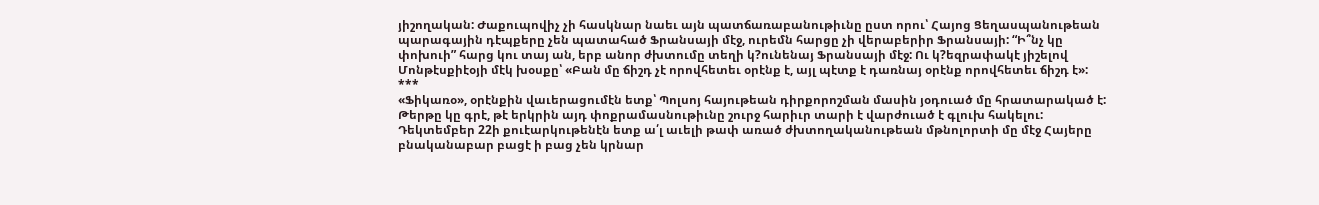յիշողական: Ժաքուպովիչ չի հասկնար նաեւ այն պատճառաբանութիւնը ըստ որու՝ Հայոց Ցեղասպանութեան պարագային դէպքերը չեն պատահած Ֆրանսայի մէջ, ուրեմն հարցը չի վերաբերիր Ֆրանսայի: “Ի՞նչ կը փոխուի” հարց կու տայ ան, երբ անոր ժխտումը տեղի կ?ունենայ Ֆրանսայի մէջ: Ու կ?եզրափակէ յիշելով Մոնթէսքիէօյի մէկ խօսքը՝ «Բան մը ճիշդ չէ որովհետեւ օրէնք է, այլ պէտք է դառնայ օրէնք որովհետեւ ճիշդ է»:
***
«Ֆիկառօ», օրէնքին վաւերացումէն ետք՝ Պոլսոյ հայութեան դիրքորոշման մասին յօդուած մը հրատարակած է: Թերթը կը գրէ, թէ երկրին այդ փոքրամասնութիւնը շուրջ հարիւր տարի է վարժուած է գլուխ հակելու: Դեկտեմբեր 22ի քուէարկութենէն ետք ա՛լ աւելի թափ առած ժխտողականութեան մթնոլորտի մը մէջ Հայերը բնականաբար բացէ ի բաց չեն կրնար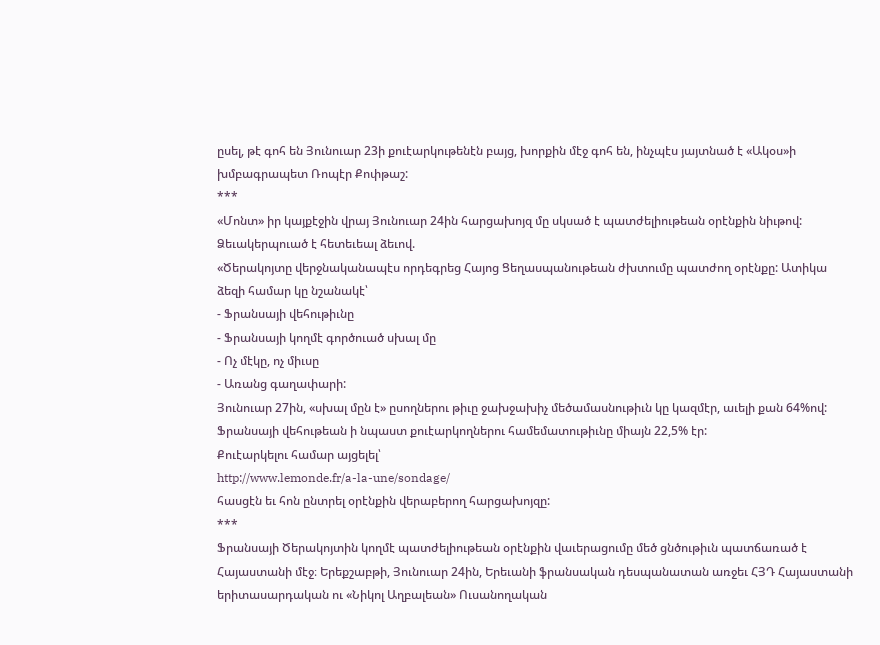ըսել, թէ գոհ են Յունուար 23ի քուէարկութենէն բայց, խորքին մէջ գոհ են, ինչպէս յայտնած է «Ակօս»ի խմբագրապետ Ռոպէր Քոփթաշ:
***
«Մոնտ» իր կայքէջին վրայ Յունուար 24ին հարցախոյզ մը սկսած է պատժելիութեան օրէնքին նիւթով: Ձեւակերպուած է հետեւեալ ձեւով.
«Ծերակոյտը վերջնականապէս որդեգրեց Հայոց Ցեղասպանութեան ժխտումը պատժող օրէնքը: Ատիկա ձեզի համար կը նշանակէ՝
- Ֆրանսայի վեհութիւնը
- Ֆրանսայի կողմէ գործուած սխալ մը
- Ոչ մէկը, ոչ միւսը
- Առանց գաղափարի:
Յունուար 27ին, «սխալ մըն է» ըսողներու թիւը ջախջախիչ մեծամասնութիւն կը կազմէր, աւելի քան 64%ով: Ֆրանսայի վեհութեան ի նպաստ քուէարկողներու համեմատութիւնը միայն 22,5% էր:
Քուէարկելու համար այցելել՝
http://www.lemonde.fr/a-la-une/sondage/
հասցէն եւ հոն ընտրել օրէնքին վերաբերող հարցախոյզը:
***
Ֆրանսայի Ծերակոյտին կողմէ պատժելիութեան օրէնքին վաւերացումը մեծ ցնծութիւն պատճառած է Հայաստանի մէջ։ Երեքշաբթի, Յունուար 24ին, Երեւանի ֆրանսական դեսպանատան առջեւ ՀՅԴ Հայաստանի երիտասարդական ու «Նիկոլ Աղբալեան» Ուսանողական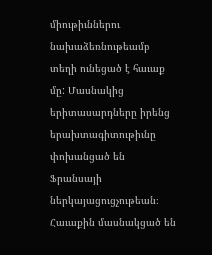միութիւններու նախաձեռնութեամբ տեղի ունեցած է հաւաք մը: Մասնակից երիտասարդները իրենց երախտագիտութիւնը փոխանցած են Ֆրանսայի ներկայացուցչութեան։ Հաւաքին մասնակցած են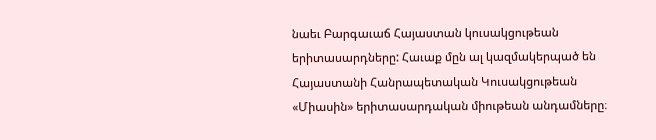նաեւ Բարգաւաճ Հայաստան կուսակցութեան երիտասարդները: Հաւաք մըն ալ կազմակերպած են Հայաստանի Հանրապետական Կուսակցութեան «Միասին» երիտասարդական միութեան անդամները։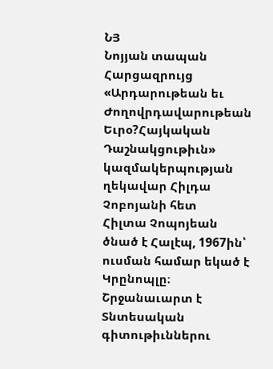ՆՅ
Նոյյան տապան
Հարցազրույց «Արդարութեան եւ Ժողովրդավարութեան Եւրօ?Հայկական Դաշնակցութիւն» կազմակերպության ղեկավար Հիլդա Չոբոյանի հետ
Հիլտա Չոպոյեան ծնած է Հալէպ, 1967ին՝ ուսման համար եկած է Կրընոպլը։ Շրջանաւարտ է Տնտեսական գիտութիւններու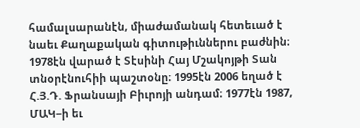համալսարանէն, միաժամանակ հետեւած է նաեւ Քաղաքական գիտութիւններու բաժնին։ 1978էն վարած է Տէսինի Հայ Մշակոյթի Տան տնօրէնուհիի պաշտօնը։ 1995էն 2006 եղած է Հ.Յ.Դ. Ֆրանսայի Բիւրոյի անդամ։ 1977էն 1987, ՄԱԿ−ի եւ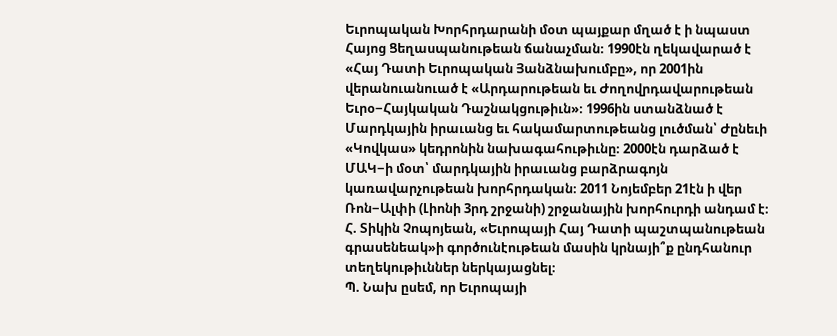Եւրոպական Խորհրդարանի մօտ պայքար մղած է ի նպաստ Հայոց Ցեղասպանութեան ճանաչման։ 1990էն ղեկավարած է «Հայ Դատի Եւրոպական Յանձնախումբը», որ 2001ին վերանուանուած է «Արդարութեան եւ Ժողովրդավարութեան Եւրօ−Հայկական Դաշնակցութիւն»։ 1996ին ստանձնած է Մարդկային իրաւանց եւ հակամարտութեանց լուծման՝ Ժընեւի «Կովկաս» կեդրոնին նախագահութիւնը։ 2000էն դարձած է ՄԱԿ−ի մօտ՝ մարդկային իրաւանց բարձրագոյն կառավարչութեան խորհրդական։ 2011 Նոյեմբեր 21էն ի վեր Ռոն−Ալփի (Լիոնի 3րդ շրջանի) շրջանային խորհուրդի անդամ է։
Հ. Տիկին Չոպոյեան, «Եւրոպայի Հայ Դատի պաշտպանութեան գրասենեակ»ի գործունէութեան մասին կրնայի՞ք ընդհանուր տեղեկութիւններ ներկայացնել։
Պ. Նախ ըսեմ, որ Եւրոպայի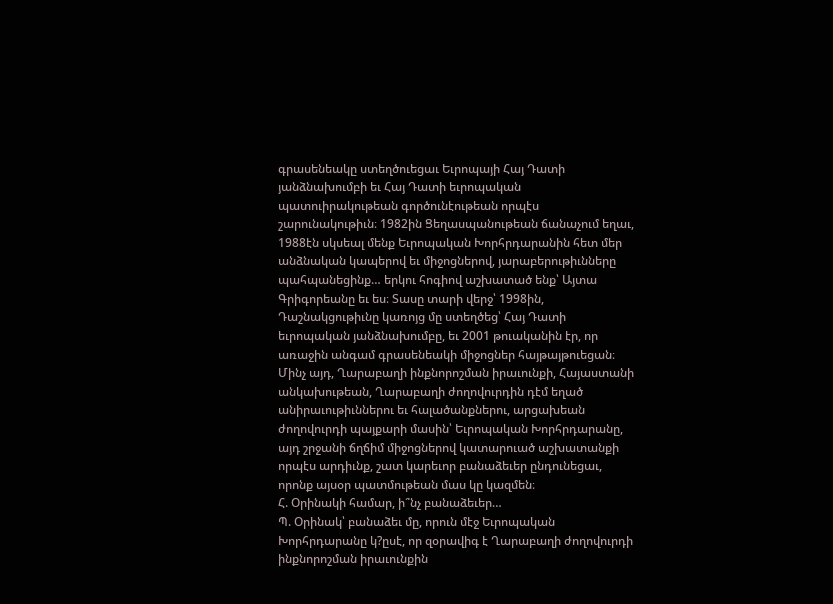գրասենեակը ստեղծուեցաւ Եւրոպայի Հայ Դատի յանձնախումբի եւ Հայ Դատի եւրոպական պատուիրակութեան գործունէութեան որպէս շարունակութիւն։ 1982ին Ցեղասպանութեան ճանաչում եղաւ, 1988էն սկսեալ մենք Եւրոպական Խորհրդարանին հետ մեր անձնական կապերով եւ միջոցներով, յարաբերութիւնները պահպանեցինք… երկու հոգիով աշխատած ենք՝ Այտա Գրիգորեանը եւ ես։ Տասը տարի վերջ՝ 1998ին, Դաշնակցութիւնը կառոյց մը ստեղծեց՝ Հայ Դատի եւրոպական յանձնախումբը, եւ 2001 թուականին էր, որ առաջին անգամ գրասենեակի միջոցներ հայթայթուեցան։ Մինչ այդ, Ղարաբաղի ինքնորոշման իրաւունքի, Հայաստանի անկախութեան, Ղարաբաղի ժողովուրդին դէմ եղած անիրաւութիւններու եւ հալածանքներու, արցախեան ժողովուրդի պայքարի մասին՝ Եւրոպական Խորհրդարանը, այդ շրջանի ճղճիմ միջոցներով կատարուած աշխատանքի որպէս արդիւնք, շատ կարեւոր բանաձեւեր ընդունեցաւ, որոնք այսօր պատմութեան մաս կը կազմեն։
Հ. Օրինակի համար, ի՞նչ բանաձեւեր…
Պ. Օրինակ՝ բանաձեւ մը, որուն մէջ Եւրոպական Խորհրդարանը կ?ըսէ, որ զօրավիգ է Ղարաբաղի ժողովուրդի ինքնորոշման իրաւունքին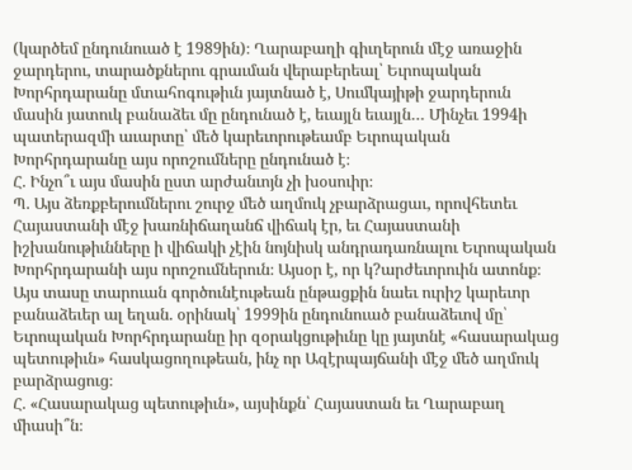(կարծեմ ընդունուած է 1989ին)։ Ղարաբաղի գիւղերուն մէջ առաջին ջարդերու, տարածքներու գրաւման վերաբերեալ՝ Եւրոպական Խորհրդարանը մտահոգութիւն յայտնած է, Սումկայիթի ջարդերուն մասին յատուկ բանաձեւ մը ընդունած է, եւայլն եւայլն… Մինչեւ 1994ի պատերազմի աւարտը՝ մեծ կարեւորութեամբ Եւրոպական Խորհրդարանը այս որոշումները ընդունած է։
Հ. Ինչո՞ւ այս մասին ըստ արժանւոյն չի խօսուիր։
Պ. Այս ձեռքբերումներու շուրջ մեծ աղմուկ չբարձրացաւ, որովհետեւ Հայաստանի մէջ խառնիճաղանճ վիճակ էր, եւ Հայաստանի իշխանութիւնները ի վիճակի չէին նոյնիսկ անդրադառնալու Եւրոպական Խորհրդարանի այս որոշումներուն։ Այսօր է, որ կ?արժեւորուին ատոնք։ Այս տասը տարուան գործունէութեան ընթացքին նաեւ ուրիշ կարեւոր բանաձեւեր ալ եղան. օրինակ՝ 1999ին ընդունուած բանաձեւով մը՝ Եւրոպական Խորհրդարանը իր զօրակցութիւնը կը յայտնէ «հասարակաց պետութիւն» հասկացողութեան, ինչ որ Ազէրպայճանի մէջ մեծ աղմուկ բարձրացուց։
Հ. «Հասարակաց պետութիւն», այսինքն՝ Հայաստան եւ Ղարաբաղ միասի՞ն։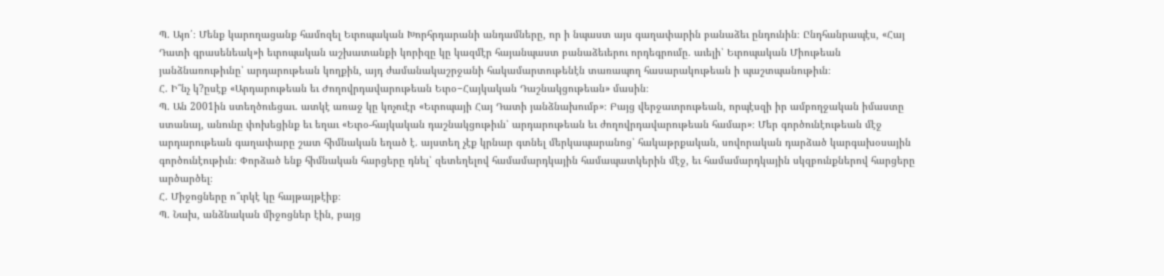Պ. Այո՛։ Մենք կարողացանք համոզել Եւրոպական Խորհրդարանի անդամները, որ ի նպաստ այս գաղափարին բանաձեւ ընդունին։ Ընդհանրապէս, «Հայ Դատի գրասենեակ»ի եւրոպական աշխատանքի կորիզը կը կազմէր հայանպաստ բանաձեւերու որդեգրումը. աւելի՝ Եւրոպական Միութեան յանձնառութիւնը՝ արդարութեան կողքին, այդ ժամանակաշրջանի հակամարտութենէն տառապող հասարակութեան ի պաշտպանութիւն։
Հ. Ի՞նչ կ?ըսէք «Արդարութեան եւ Ժողովրդավարութեան Եւրօ−Հայկական Դաշնակցութեան» մասին։
Պ. Ան 2001ին ստեղծուեցաւ. ատկէ առաջ կը կոչուէր «Եւրոպայի Հայ Դատի յանձնախումբ»։ Բայց վերջաւորութեան, որպէսզի իր ամբողջական իմաստը ստանայ, անունը փոխեցինք եւ եղաւ «Եւրօ-հայկական դաշնակցութիւն՝ արդարութեան եւ ժողովրդավարութեան համար»։ Մեր գործունէութեան մէջ արդարութեան գաղափարը շատ հիմնական եղած է. այստեղ չէք կրնար գտնել մերկապարանոց՝ հակաթրքական, սովորական դարձած կարգախօսային գործունէութիւն։ Փորձած ենք հիմնական հարցերը դնել՝ զետեղելով համամարդկային համապատկերին մէջ, եւ համամարդկային սկզբունքներով հարցերը արծարծել։
Հ. Միջոցները ո՞ւրկէ կը հայթայթէիք։
Պ. Նախ, անձնական միջոցներ էին, բայց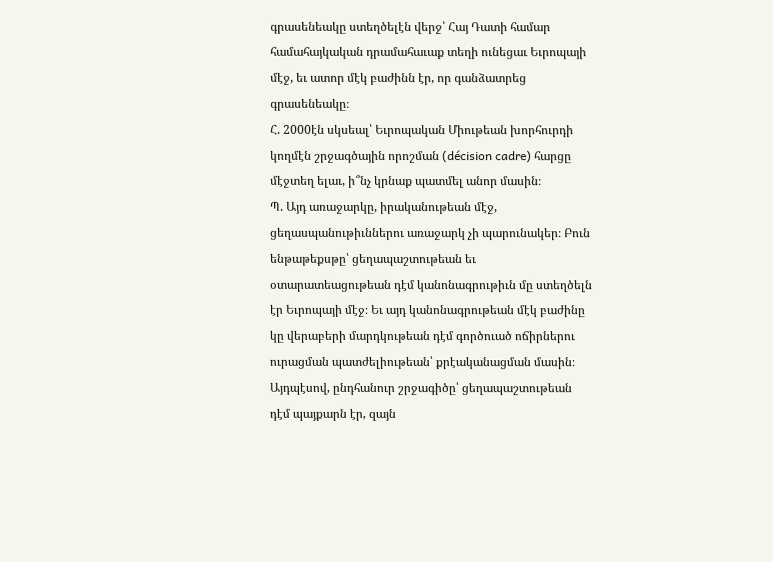գրասենեակը ստեղծելէն վերջ՝ Հայ Դատի համար համահայկական դրամահաւաք տեղի ունեցաւ Եւրոպայի մէջ, եւ ատոր մէկ բաժինն էր, որ գանձատրեց գրասենեակը։
Հ. 2000էն սկսեալ՝ Եւրոպական Միութեան խորհուրդի կողմէն շրջագծային որոշման (décision cadre) հարցը մէջտեղ ելաւ, ի՞նչ կրնաք պատմել անոր մասին։
Պ. Այդ առաջարկը, իրականութեան մէջ, ցեղասպանութիւններու առաջարկ չի պարունակեր։ Բուն ենթաթեքսթը՝ ցեղապաշտութեան եւ օտարատեացութեան դէմ կանոնագրութիւն մը ստեղծելն էր Եւրոպայի մէջ։ Եւ այդ կանոնագրութեան մէկ բաժինը կը վերաբերի մարդկութեան դէմ գործուած ոճիրներու ուրացման պատժելիութեան՝ քրէականացման մասին։ Այդպէսով, ընդհանուր շրջագիծը՝ ցեղապաշտութեան դէմ պայքարն էր, զայն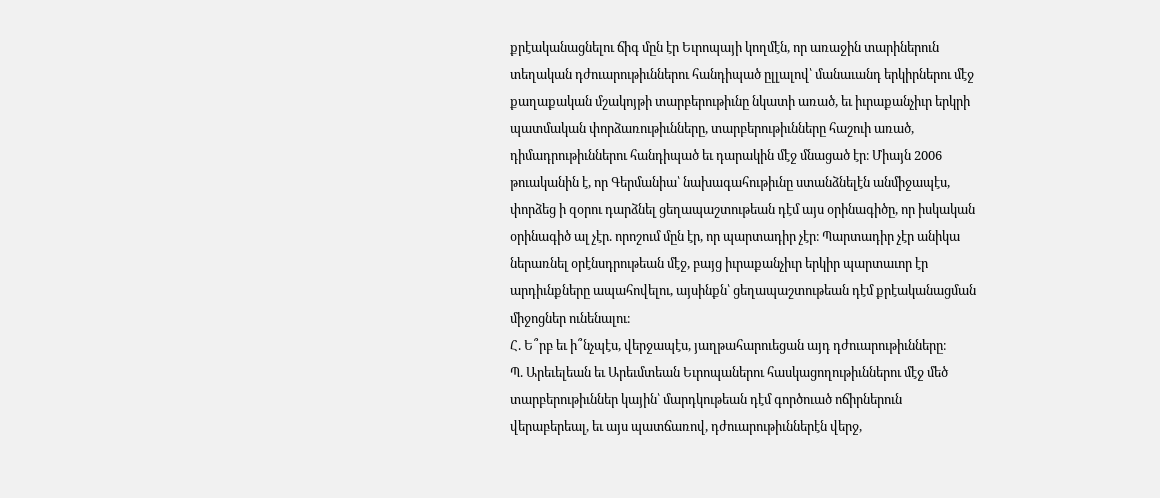քրէականացնելու ճիգ մըն էր Եւրոպայի կողմէն, որ առաջին տարիներուն տեղական դժուարութիւններու հանդիպած ըլլալով՝ մանաւանդ երկիրներու մէջ քաղաքական մշակոյթի տարբերութիւնը նկատի առած, եւ իւրաքանչիւր երկրի պատմական փորձառութիւնները, տարբերութիւնները հաշուի առած, դիմադրութիւններու հանդիպած եւ դարակին մէջ մնացած էր։ Միայն 2006 թուականին է, որ Գերմանիա՝ նախագահութիւնը ստանձնելէն անմիջապէս, փորձեց ի զօրու դարձնել ցեղապաշտութեան դէմ այս օրինագիծը, որ իսկական օրինագիծ ալ չէր. որոշում մըն էր, որ պարտադիր չէր։ Պարտադիր չէր անիկա ներառնել օրէնսդրութեան մէջ, բայց իւրաքանչիւր երկիր պարտաւոր էր արդիւնքները ապահովելու, այսինքն՝ ցեղապաշտութեան դէմ քրէականացման միջոցներ ունենալու։
Հ. Ե՞րբ եւ ի՞նչպէս, վերջապէս, յաղթահարուեցան այդ դժուարութիւնները։
Պ. Արեւելեան եւ Արեւմտեան Եւրոպաներու հասկացողութիւններու մէջ մեծ տարբերութիւններ կային՝ մարդկութեան դէմ գործուած ոճիրներուն վերաբերեալ, եւ այս պատճառով, դժուարութիւններէն վերջ,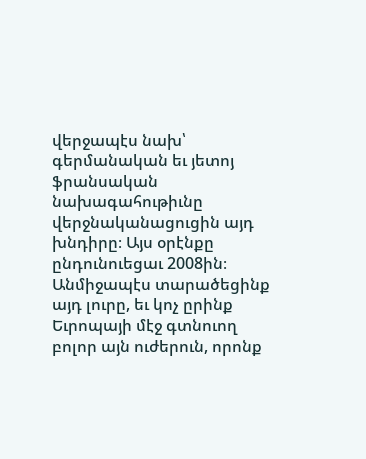վերջապէս նախ՝ գերմանական եւ յետոյ ֆրանսական նախագահութիւնը վերջնականացուցին այդ խնդիրը։ Այս օրէնքը ընդունուեցաւ 2008ին։ Անմիջապէս տարածեցինք այդ լուրը, եւ կոչ ըրինք Եւրոպայի մէջ գտնուող բոլոր այն ուժերուն, որոնք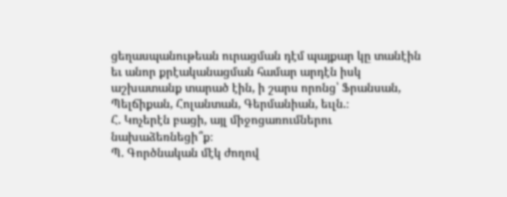ցեղասպանութեան ուրացման դէմ պայքար կը տանէին եւ անոր քրէականացման համար արդէն իսկ աշխատանք տարած էին, ի շարս որոնց՝ Ֆրանսան, Պելճիքան, Հոլանտան, Գերմանիան, եւլն.։
Հ. Կոչերէն բացի, այլ միջոցառումներու նախաձեռնեցի՞ք։
Պ. Գործնական մէկ ժողով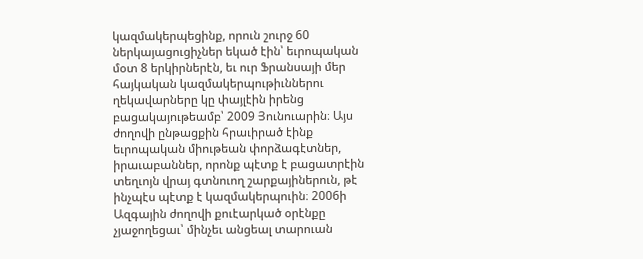կազմակերպեցինք, որուն շուրջ 60 ներկայացուցիչներ եկած էին՝ եւրոպական մօտ 8 երկիրներէն, եւ ուր Ֆրանսայի մեր հայկական կազմակերպութիւններու ղեկավարները կը փայլէին իրենց բացակայութեամբ՝ 2009 Յունուարին։ Այս ժողովի ընթացքին հրաւիրած էինք եւրոպական միութեան փորձագէտներ, իրաւաբաններ, որոնք պէտք է բացատրէին տեղւոյն վրայ գտնուող շարքայիներուն, թէ ինչպէս պէտք է կազմակերպուին։ 2006ի Ազգային ժողովի քուէարկած օրէնքը չյաջողեցաւ՝ մինչեւ անցեալ տարուան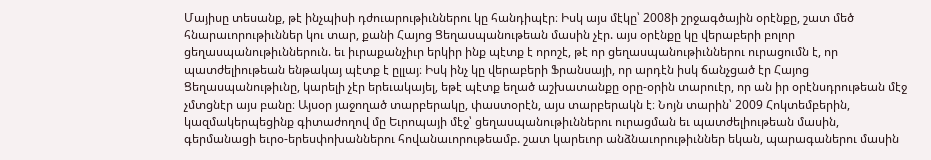Մայիսը տեսանք, թէ ինչպիսի դժուարութիւններու կը հանդիպէր։ Իսկ այս մէկը՝ 2008ի շրջագծային օրէնքը, շատ մեծ հնարաւորութիւններ կու տար, քանի Հայոց Ցեղասպանութեան մասին չէր. այս օրէնքը կը վերաբերի բոլոր ցեղասպանութիւններուն. եւ իւրաքանչիւր երկիր ինք պէտք է որոշէ, թէ որ ցեղասպանութիւններու ուրացումն է, որ պատժելիութեան ենթակայ պէտք է ըլլայ։ Իսկ ինչ կը վերաբերի Ֆրանսայի, որ արդէն իսկ ճանչցած էր Հայոց Ցեղասպանութիւնը, կարելի չէր երեւակայել, եթէ պէտք եղած աշխատանքը օրը-օրին տարուէր, որ ան իր օրէնսդրութեան մէջ չմտցնէր այս բանը։ Այսօր յաջողած տարբերակը, փաստօրէն, այս տարբերակն է։ Նոյն տարին՝ 2009 Հոկտեմբերին, կազմակերպեցինք գիտաժողով մը Եւրոպայի մէջ՝ ցեղասպանութիւններու ուրացման եւ պատժելիութեան մասին, գերմանացի եւրօ-երեսփոխաններու հովանաւորութեամբ. շատ կարեւոր անձնաւորութիւններ եկան, պարագաներու մասին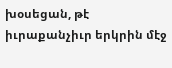խօսեցան, թէ իւրաքանչիւր երկրին մէջ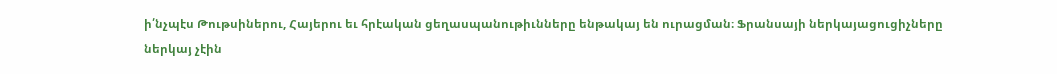ի՛նչպէս Թութսիներու, Հայերու եւ հրէական ցեղասպանութիւնները ենթակայ են ուրացման։ Ֆրանսայի ներկայացուցիչները ներկայ չէին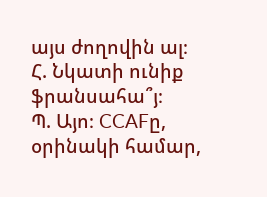այս ժողովին ալ։
Հ. Նկատի ունիք ֆրանսահա՞յ։
Պ. Այո։ CCAFը, օրինակի համար,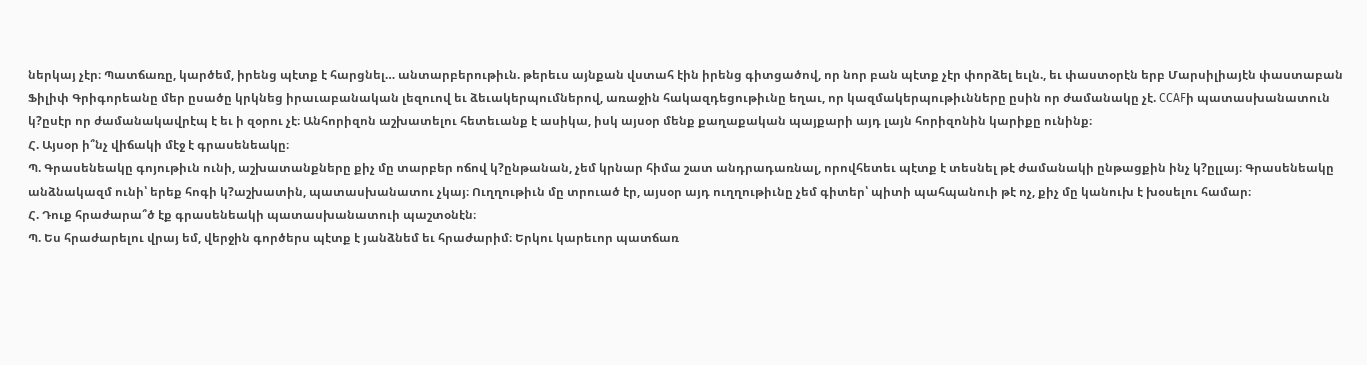ներկայ չէր։ Պատճառը, կարծեմ, իրենց պէտք է հարցնել… անտարբերութիւն. թերեւս այնքան վստահ էին իրենց գիտցածով, որ նոր բան պէտք չէր փորձել եւլն., եւ փաստօրէն երբ Մարսիլիայէն փաստաբան Ֆիլիփ Գրիգորեանը մեր ըսածը կրկնեց իրաւաբանական լեզուով եւ ձեւակերպումներով, առաջին հակազդեցութիւնը եղաւ, որ կազմակերպութիւնները ըսին որ ժամանակը չէ. CCAFի պատասխանատուն կ?ըսէր որ ժամանակավրէպ է եւ ի զօրու չէ։ Անհորիզոն աշխատելու հետեւանք է ասիկա, իսկ այսօր մենք քաղաքական պայքարի այդ լայն հորիզոնին կարիքը ունինք։
Հ. Այսօր ի՞նչ վիճակի մէջ է գրասենեակը։
Պ. Գրասենեակը գոյութիւն ունի, աշխատանքները քիչ մը տարբեր ոճով կ?ընթանան, չեմ կրնար հիմա շատ անդրադառնալ, որովհետեւ պէտք է տեսնել թէ ժամանակի ընթացքին ինչ կ?ըլլայ։ Գրասենեակը անձնակազմ ունի՝ երեք հոգի կ?աշխատին, պատասխանատու չկայ։ Ուղղութիւն մը տրուած էր, այսօր այդ ուղղութիւնը չեմ գիտեր՝ պիտի պահպանուի թէ ոչ, քիչ մը կանուխ է խօսելու համար։
Հ. Դուք հրաժարա՞ծ էք գրասենեակի պատասխանատուի պաշտօնէն։
Պ. Ես հրաժարելու վրայ եմ, վերջին գործերս պէտք է յանձնեմ եւ հրաժարիմ։ Երկու կարեւոր պատճառ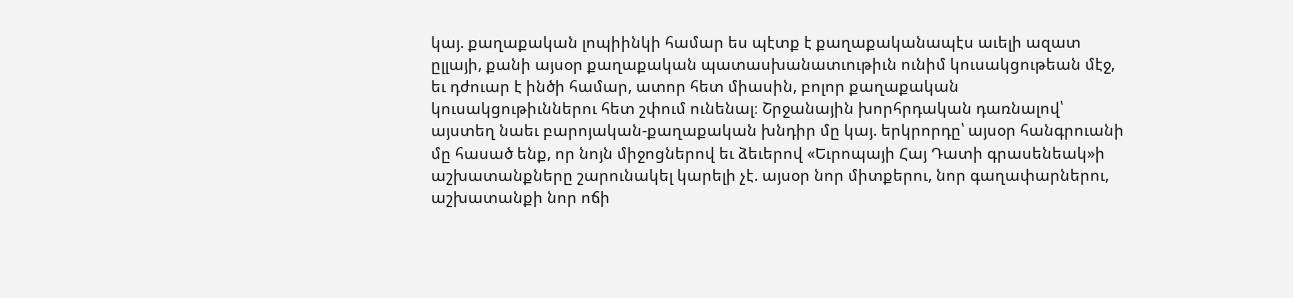կայ. քաղաքական լոպիինկի համար ես պէտք է քաղաքականապէս աւելի ազատ ըլլայի, քանի այսօր քաղաքական պատասխանատւութիւն ունիմ կուսակցութեան մէջ, եւ դժուար է ինծի համար, ատոր հետ միասին, բոլոր քաղաքական կուսակցութիւններու հետ շփում ունենալ։ Շրջանային խորհրդական դառնալով՝ այստեղ նաեւ բարոյական-քաղաքական խնդիր մը կայ. երկրորդը՝ այսօր հանգրուանի մը հասած ենք, որ նոյն միջոցներով եւ ձեւերով «Եւրոպայի Հայ Դատի գրասենեակ»ի աշխատանքները շարունակել կարելի չէ. այսօր նոր միտքերու, նոր գաղափարներու, աշխատանքի նոր ոճի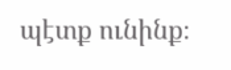պէտք ունինք։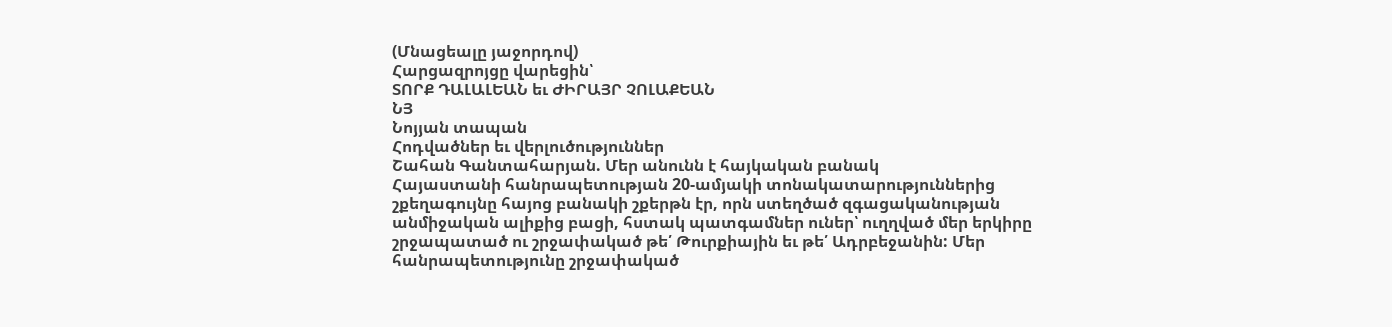(Մնացեալը յաջորդով)
Հարցազրոյցը վարեցին՝
ՏՈՐՔ ԴԱԼԱԼԵԱՆ եւ ԺԻՐԱՅՐ ՉՈԼԱՔԵԱՆ
ՆՅ
Նոյյան տապան
Հոդվածներ եւ վերլուծություններ
Շահան Գանտահարյան. Մեր անունն է հայկական բանակ
Հայաստանի հանրապետության 20-ամյակի տոնակատարություններից շքեղագույնը հայոց բանակի շքերթն էր, որն ստեղծած զգացականության անմիջական ալիքից բացի, հստակ պատգամներ ուներ՝ ուղղված մեր երկիրը շրջապատած ու շրջափակած թե՛ Թուրքիային եւ թե՛ Ադրբեջանին: Մեր հանրապետությունը շրջափակած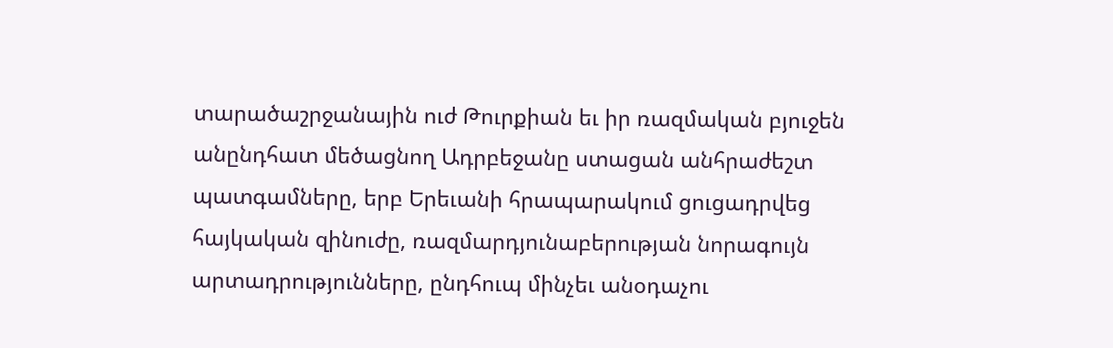տարածաշրջանային ուժ Թուրքիան եւ իր ռազմական բյուջեն անընդհատ մեծացնող Ադրբեջանը ստացան անհրաժեշտ պատգամները, երբ Երեւանի հրապարակում ցուցադրվեց հայկական զինուժը, ռազմարդյունաբերության նորագույն արտադրությունները, ընդհուպ մինչեւ անօդաչու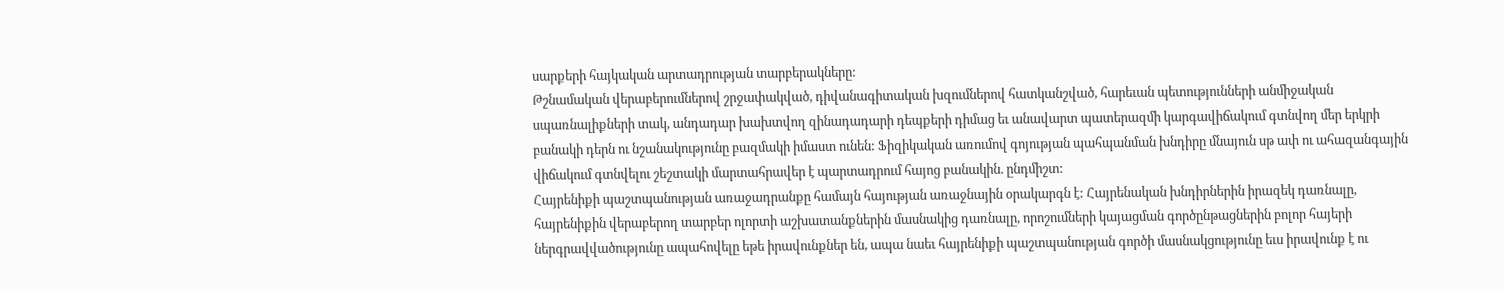սարքերի հայկական արտադրության տարբերակները:
Թշնամական վերաբերումներով շրջափակված, դիվանագիտական խզումներով հատկանշված, հարեւան պետությունների անմիջական սպառնալիքների տակ, անդադար խախտվող զինադադարի դեպքերի դիմաց եւ անավարտ պատերազմի կարգավիճակում գտնվող մեր երկրի բանակի դերն ու նշանակությունը բազմակի իմաստ ունեն: Ֆիզիկական առումով գոյության պահպանման խնդիրը մնայուն սթ ափ ու ահազանգային վիճակում գտնվելու շեշտակի մարտահրավեր է պարտադրում հայոց բանակին. ընդմիշտ:
Հայրենիքի պաշտպանության առաջադրանքը համայն հայության առաջնային օրակարգն է: Հայրենական խնդիրներին իրազեկ դառնալը, հայրենիքին վերաբերող տարբեր ոլորտի աշխատանքներին մասնակից դառնալը, որոշումների կայացման գործընթացներին բոլոր հայերի ներգրավվածությունը ապահովելը եթե իրավունքներ են, ապա նաեւ հայրենիքի պաշտպանության գործի մասնակցությունը եւս իրավունք է ու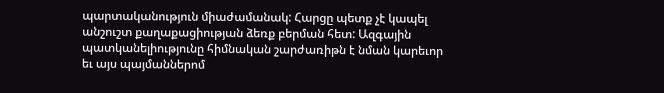պարտականություն միաժամանակ: Հարցը պետք չէ կապել անշուշտ քաղաքացիության ձեռք բերման հետ: Ազգային պատկանելիությունը հիմնական շարժառիթն է նման կարեւոր եւ այս պայմաններոմ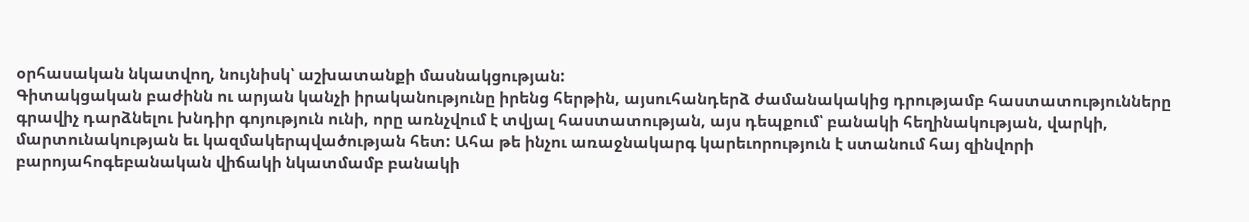օրհասական նկատվող, նույնիսկ՝ աշխատանքի մասնակցության:
Գիտակցական բաժինն ու արյան կանչի իրականությունը իրենց հերթին, այսուհանդերձ ժամանակակից դրությամբ հաստատությունները գրավիչ դարձնելու խնդիր գոյություն ունի, որը առնչվում է տվյալ հաստատության, այս դեպքում՝ բանակի հեղինակության, վարկի, մարտունակության եւ կազմակերպվածության հետ: Ահա թե ինչու առաջնակարգ կարեւորություն է ստանում հայ զինվորի բարոյահոգեբանական վիճակի նկատմամբ բանակի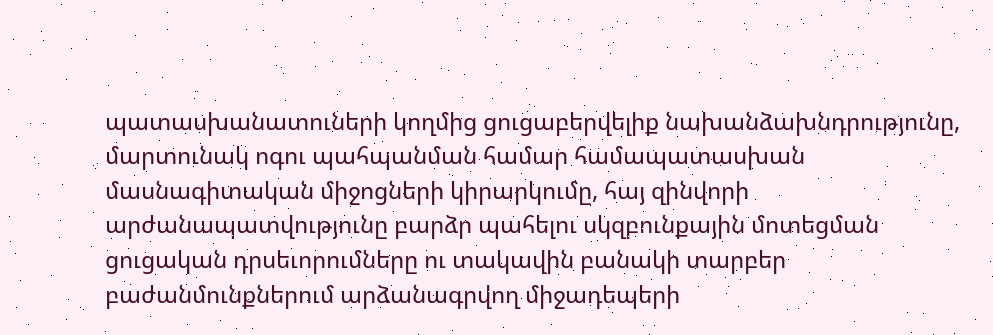պատասխանատուների կողմից ցուցաբերվելիք նախանձախնդրությունը, մարտունակ ոգու պահպանման համար համապատասխան մասնագիտական միջոցների կիրարկումը, հայ զինվորի արժանապատվությունը բարձր պահելու սկզբունքային մոտեցման ցուցական դրսեւորումները ու տակավին բանակի տարբեր բաժանմունքներում արձանագրվող միջադեպերի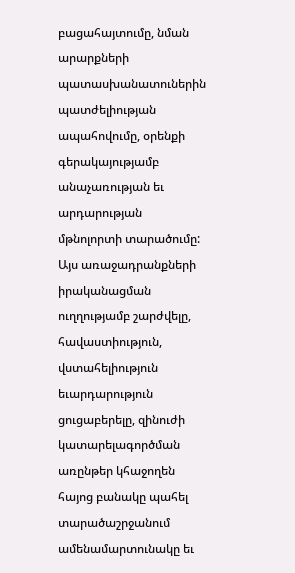բացահայտումը, նման արարքների պատասխանատուներին պատժելիության ապահովումը, օրենքի գերակայությամբ անաչառության եւ արդարության մթնոլորտի տարածումը:
Այս առաջադրանքների իրականացման ուղղությամբ շարժվելը, հավաստիություն, վստահելիություն եւարդարություն ցուցաբերելը, զինուժի կատարելագործման առընթեր կհաջողեն հայոց բանակը պահել տարածաշրջանում ամենամարտունակը եւ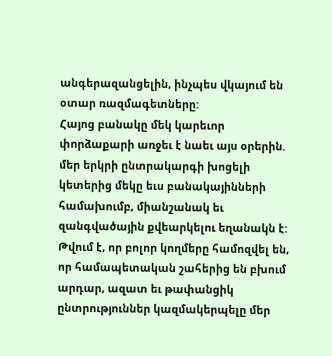անգերազանցելին, ինչպես վկայում են օտար ռազմագետները:
Հայոց բանակը մեկ կարեւոր փորձաքարի առջեւ է նաեւ այս օրերին. մեր երկրի ընտրակարգի խոցելի կետերից մեկը եւս բանակայինների համախումբ, միանշանակ եւ զանգվածային քվեարկելու եղանակն է:
Թվում է, որ բոլոր կողմերը համոզվել են, որ համապետական շահերից են բխում արդար, ազատ եւ թափանցիկ ընտրություններ կազմակերպելը մեր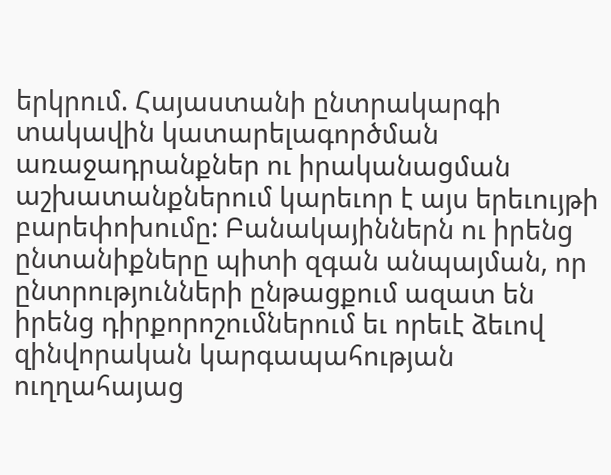երկրում. Հայաստանի ընտրակարգի տակավին կատարելագործման առաջադրանքներ ու իրականացման աշխատանքներում կարեւոր է այս երեւույթի բարեփոխումը: Բանակայիններն ու իրենց ընտանիքները պիտի զգան անպայման, որ ընտրությունների ընթացքում ազատ են իրենց դիրքորոշումներում եւ որեւէ ձեւով զինվորական կարգապահության ուղղահայաց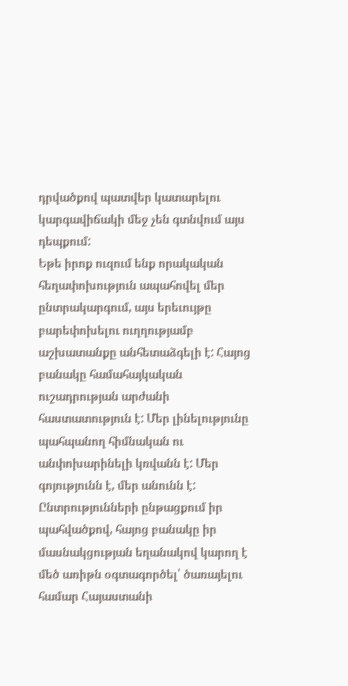դրվածքով պատվեր կատարելու կարգավիճակի մեջ չեն գտնվում այս դեպքում:
Եթե իրոք ուզում ենք որակական հեղափոխություն ապահովել մեր ընտրակարգում, այս երեւույթը բարեփոխելու ուղղությամբ աշխատանքը անհետաձգելի է: Հայոց բանակը համահայկական ուշադրության արժանի հաստատություն է: Մեր լինելությունը պահպանող հիմնական ու անփոխարինելի կռվանն է: Մեր գոյությունն է, մեր անունն է: Ընտրությունների ընթացքում իր պահվածքով, հայոց բանակը իր մասնակցության եղանակով կարող է մեծ առիթն օգտագործել՝ ծառայելու համար Հայաստանի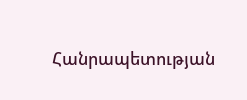Հանրապետության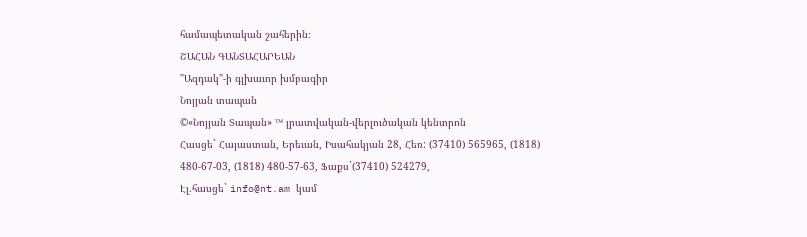համապետական շահերին։
ՇԱՀԱՆ ԳԱՆՏԱՀԱՐԵԱՆ
"Ազդակ"-ի գլխաւոր խմբագիր
Նոյյան տապան
©«Նոյյան Տապան» ™ լրատվական-վերլուծական կենտրոն
Հասցե` Հայաստան, Երեւան, Իսահակյան 28, Հեռ: (37410) 565965, (1818) 480-67-03, (1818) 480-57-63, Ֆաքս`(37410) 524279,
Էլ.հասցե` info@nt.am կամ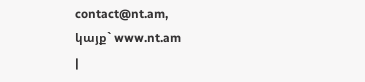contact@nt.am,
կայք` www.nt.am
|